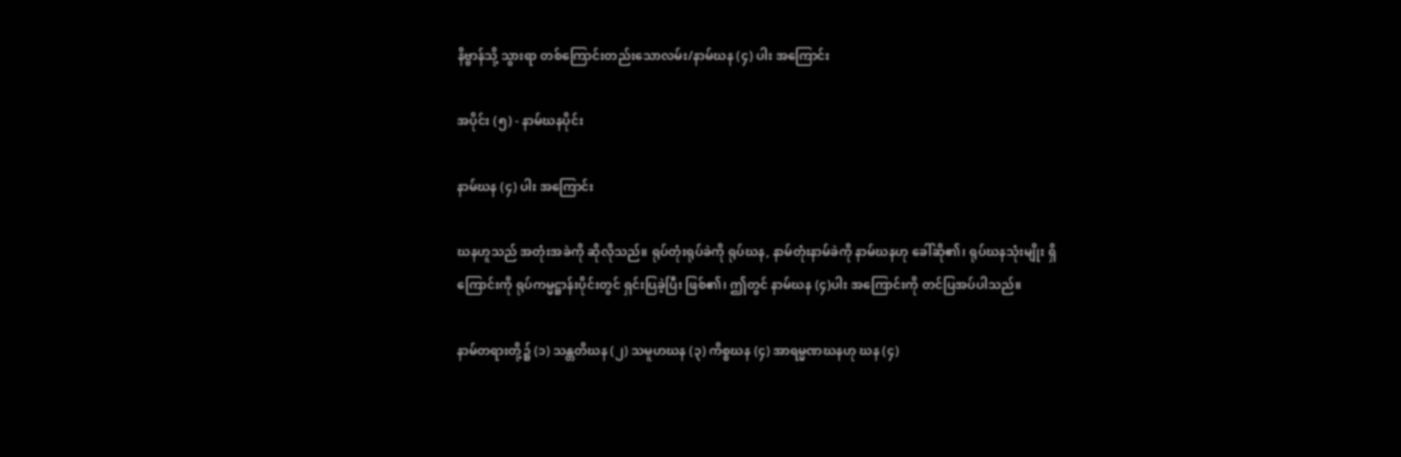နိဗ္ဗာန်သို့ သွားရာ တစ်ကြောင်းတည်းသောလမ်း/နာမ်ဃန (၄) ပါး အကြောင်း

အပိုင်း (၅) - နာမ်ဃနပိုင်း

နာမ်ဃန (၄) ပါး အကြောင်း

ဃနဟူသည် အတုံးအခဲကို ဆိုလိုသည်။ ရုပ်တုံးရုပ်ခဲကို ရုပ်ဃန, နာမ်တုံးနာမ်ခဲကို နာမ်ဃနဟု ခေါ်ဆို၏၊ ရုပ်ဃနသုံးမျိုး ရှိကြောင်းကို ရုပ်ကမ္မဋ္ဌာန်းပိုင်းတွင် ရှင်းပြခဲ့ပြီး ဖြစ်၏၊ ဤတွင် နာမ်ဃန (၄)ပါး အကြောင်းကို တင်ပြအပ်ပါသည်။

နာမ်တရားတို့၌ (၁) သန္တတိဃန (၂) သမူဟဃန (၃) ကိစ္စဃန (၄) အာရမ္မဏဃနဟု ဃန (၄)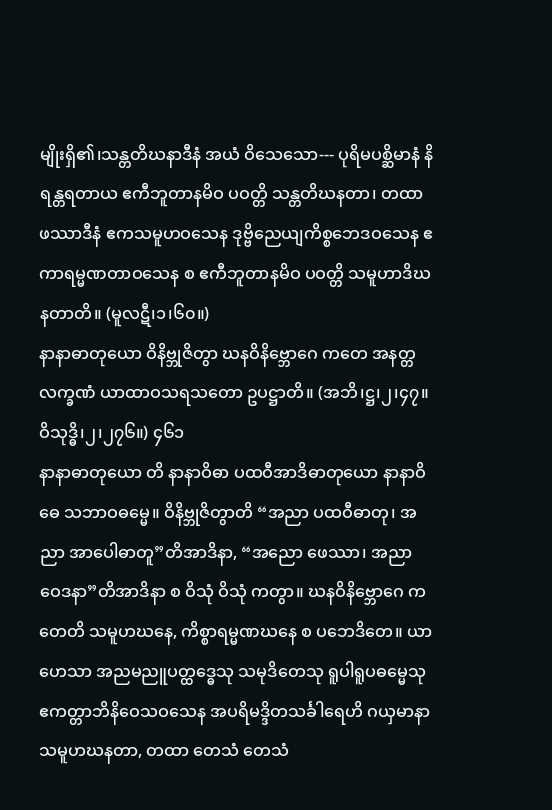မျိုးရှိ၏၊သန္တတိဃနာဒီနံ အယံ ဝိသေသော--- ပုရိမပစ္ဆိမာနံ နိရန္တရတာယ ဧကီဘူတာနမိဝ ပဝတ္တိ သန္တတိဃနတာ၊ တထာ ဖဿာဒီနံ ဧကသမူဟဝသေန ဒုဗ္ဗိညေယျကိစ္စဘေဒဝသေန ဧကာရမ္မဏတာဝသေန စ ဧကီဘူတာနမိဝ ပဝတ္တိ သမူဟာဒိဃနတာတိ။ (မူလဋီ၊၁၊၆၀။)
နာနာဓာတုယော ဝိနိဗ္ဘုဇိတွာ ဃနဝိနိဗ္ဘောဂေ ကတေ အနတ္တလက္ခဏံ ယာထာဝသရသတော ဥပဋ္ဌာတိ။ (အဘိ၊ဋ္ဌ၊၂၊၄၇။ ဝိသုဒ္ဓိ၊၂၊၂၇၆။) ၄၆၁
နာနာဓာတုယော တိ နာနာဝိဓာ ပထဝီအာဒိဓာတုယော နာနာဝိဓေ သဘာဝဓမ္မေ။ ဝိနိဗ္ဘုဇိတွာတိ “အညာ ပထဝီဓာတု၊ အညာ အာပေါဓာတူ”တိအာဒိနာ, “အညော ဖေဿာ၊ အညာ ဝေဒနာ”တိအာဒိနာ စ ဝိသုံ ဝိသုံ ကတွာ။ ဃနဝိနိဗ္ဘောဂေ ကတေတိ သမူဟဃနေ, ကိစ္စာရမ္မဏဃနေ စ ပဘေဒိတေ။ ယာ ဟေသာ အညမညူပတ္ထဒ္ဓေသု သမုဒိတေသု ရူပါရူပဓမ္မေသု ဧကတ္တာဘိနိဝေသဝသေန အပရိမဒ္ဒိတသင်္ခါရေဟိ ဂယှမာနာ သမူဟဃနတာ, တထာ တေသံ တေသံ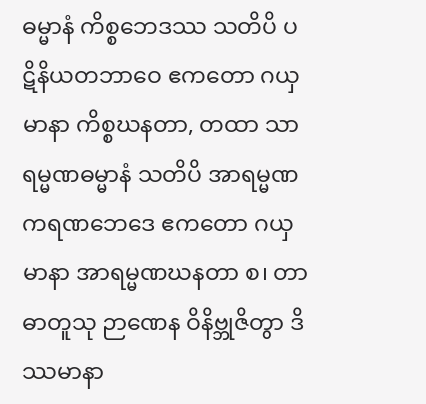ဓမ္မာနံ ကိစ္စဘေဒဿ သတိပိ ပဋိနိယတဘာဝေ ဧကတော ဂယှမာနာ ကိစ္စဃနတာ, တထာ သာရမ္မဏဓမ္မာနံ သတိပိ အာရမ္မဏကရဏဘေဒေ ဧကတော ဂယှမာနာ အာရမ္မဏဃနတာ စ၊ တာ ဓာတူသု ဉာဏေန ဝိနိဗ္ဘုဇိတွာ ဒိဿမာနာ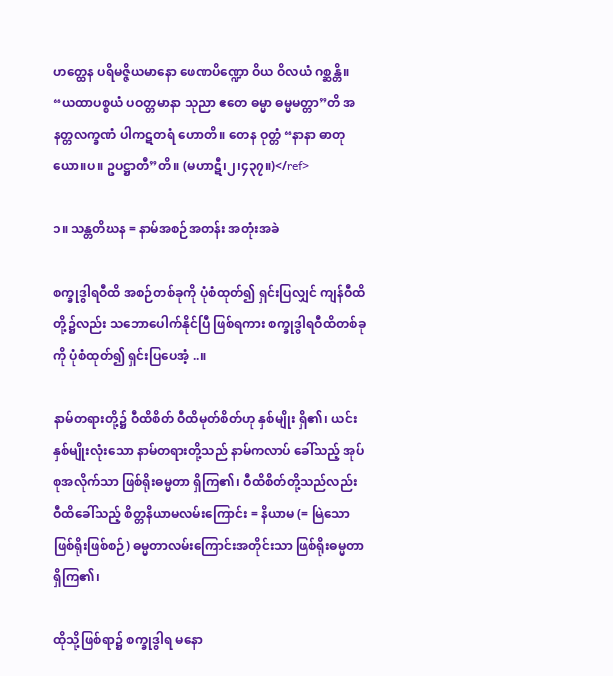ဟတ္ထေန ပရိမဇ္ဇိယမာနော ဖေဏပိဏ္ဍော ဝိယ ဝိလယံ ဂစ္ဆန္တိ။ “ယထာပစ္စယံ ပဝတ္တမာနာ သုညာ ဧတေ ဓမ္မာ ဓမ္မမတ္တာ”တိ အနတ္တလက္ခဏံ ပါကဋတရံ ဟောတိ။ တေန ဝုတ္တံ “နာနာ ဓာတုယော။ပ။ ဥပဋ္ဌာတီ”တိ။ (မဟာဋီ၊၂၊၄၃၇။)</ref>

၁။ သန္တတိဃန = နာမ်အစဉ်အတန်း အတုံးအခဲ

စက္ခုဒွါရဝီထိ အစဉ်တစ်ခုကို ပုံစံထုတ်၍ ရှင်းပြလျှင် ကျန်ဝီထိတို့၌လည်း သဘောပေါက်နိုင်ပြီ ဖြစ်ရကား စက္ခုဒွါရဝီထိတစ်ခုကို ပုံစံထုတ်၍ ရှင်းပြပေအံ့ ..။

နာမ်တရားတို့၌ ဝီထိစိတ် ဝီထိမုတ်စိတ်ဟု နှစ်မျိုး ရှိ၏၊ ယင်းနှစ်မျိုးလုံးသော နာမ်တရားတို့သည် နာမ်ကလာပ် ခေါ်သည့် အုပ်စုအလိုက်သာ ဖြစ်ရိုးဓမ္မတာ ရှိကြ၏၊ ဝီထိစိတ်တို့သည်လည်း ဝီထိခေါ်သည့် စိတ္တနိယာမလမ်းကြောင်း = နိယာမ (= မြဲသော ဖြစ်ရိုးဖြစ်စဉ်) ဓမ္မတာလမ်းကြောင်းအတိုင်းသာ ဖြစ်ရိုးဓမ္မတာ ရှိကြ၏၊

ထိုသို့ဖြစ်ရာ၌ စက္ခုဒွါရ မနော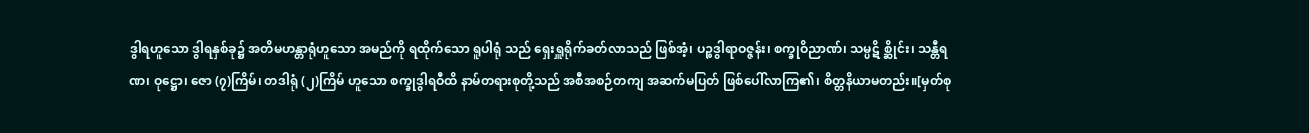ဒွါရဟူသော ဒွါရနှစ်ခု၌ အတိမဟန္တာရုံဟူသော အမည်ကို ရထိုက်သော ရူပါရုံ သည် ရှေးရှူရိုက်ခတ်လာသည် ဖြစ်အံ့၊ ပဉ္စဒွါရာဝဇ္ဇန်း၊ စက္ခုဝိညာဏ်၊ သမ္ပဋိ စ္ဆိုင်း၊ သန္တီရဏ၊ ဝုဋ္ဌော၊ ဇော (၇)ကြိမ်၊ တဒါရုံ (၂)ကြိမ် ဟူသော စက္ခုဒွါရဝီထိ နာမ်တရားစုတို့သည် အစီအစဉ်တကျ အဆက်မပြတ် ဖြစ်ပေါ်လာကြ၏၊ စိတ္တနိယာမတည်း။[မှတ်စု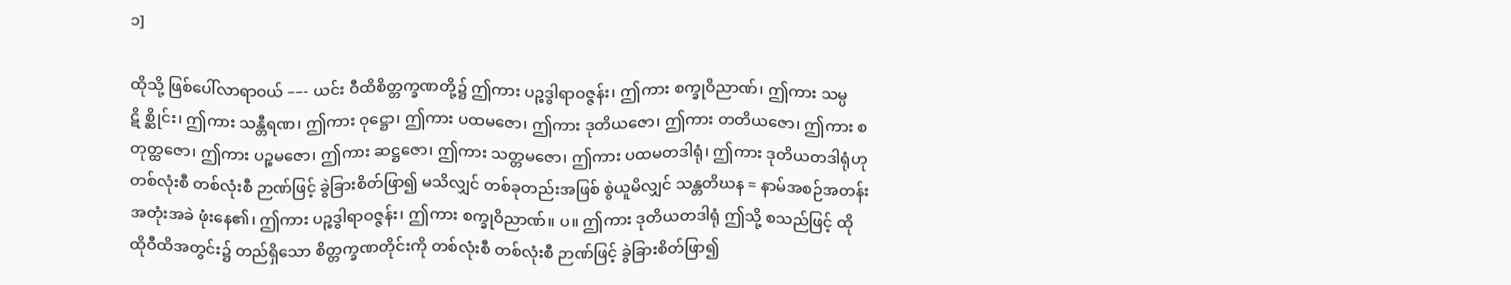၁]

ထိုသို့ ဖြစ်ပေါ်လာရာဝယ် ––- ယင်း ဝီထိစိတ္တက္ခဏတို့၌ ဤကား ပဉ္စဒွါရာဝဇ္ဇန်း၊ ဤကား စက္ခုဝိညာဏ်၊ ဤကား သမ္ပဋိ စ္ဆိုင်း၊ ဤကား သန္တီရဏ၊ ဤကား ဝုဋ္ဌော၊ ဤကား ပထမဇော၊ ဤကား ဒုတိယဇော၊ ဤကား တတိယဇော၊ ဤကား စတုတ္ထဇော၊ ဤကား ပဉ္စမဇော၊ ဤကား ဆဋ္ဌဇော၊ ဤကား သတ္တမဇော၊ ဤကား ပထမတဒါရုံ၊ ဤကား ဒုတိယတဒါရုံဟု တစ်လုံးစီ တစ်လုံးစီ ဉာဏ်ဖြင့် ခွဲခြားစိတ်ဖြာ၍ မသိလျှင် တစ်ခုတည်းအဖြစ် စွဲယူမိလျှင် သန္တတိဃန = နာမ်အစဉ်အတန်း အတုံးအခဲ ဖုံးနေ၏၊ ဤကား ပဉ္စဒွါရာဝဇ္ဇန်း၊ ဤကား စက္ခုဝိညာဏ်။ ပ။ ဤကား ဒုတိယတဒါရုံ ဤသို့ စသည်ဖြင့် ထိုထိုဝီထိအတွင်း၌ တည်ရှိသော စိတ္တက္ခဏတိုင်းကို တစ်လုံးစီ တစ်လုံးစီ ဉာဏ်ဖြင့် ခွဲခြားစိတ်ဖြာ၍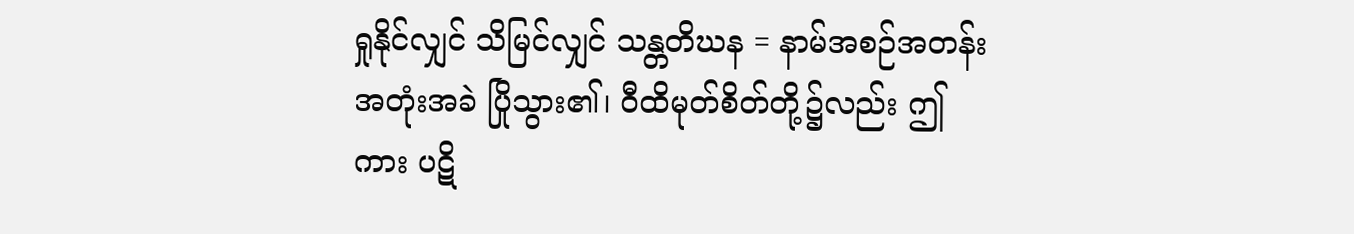ရှုနိုင်လျှင် သိမြင်လျှင် သန္တတိဃန = နာမ်အစဉ်အတန်း အတုံးအခဲ ပြိုသွား၏၊ ဝီထိမုတ်စိတ်တို့၌လည်း ဤကား ပဋိ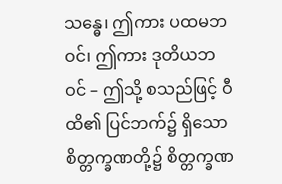သန္ဓေ၊ ဤကား ပထမဘဝင်၊ ဤကား ဒုတိယဘဝင် – ဤသို့ စသည်ဖြင့် ဝီထိ၏ ပြင်ဘက်၌ ရှိသော စိတ္တက္ခဏတို့၌ စိတ္တက္ခဏ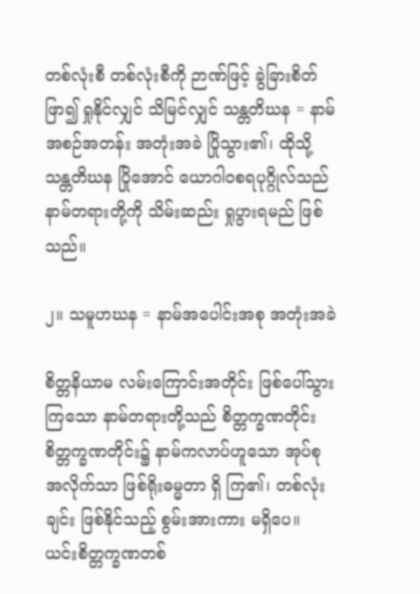တစ်လုံးစီ တစ်လုံးစီကို ဉာဏ်ဖြင့် ခွဲခြားစိတ်ဖြာ၍ ရှုနိုင်လျှင် သိမြင်လျှင် သန္တတိဃန = နာမ်အစဉ်အတန်း အတုံးအခဲ ပြိုသွား၏၊ ထိုသို့ သန္တတိဃန ပြိုအောင် ယောဂါဝစရပုဂ္ဂိုလ်သည် နာမ်တရားတို့ကို သိမ်းဆည်း ရှုပွားရမည် ဖြစ်သည်။

၂။ သမူဟဃန = နာမ်အပေါင်းအစု အတုံးအခဲ

စိတ္တနိယာမ လမ်းကြောင်းအတိုင်း ဖြစ်ပေါ်သွားကြသော နာမ်တရားတို့သည် စိတ္တက္ခဏတိုင်း စိတ္တက္ခဏတိုင်း၌ နာမ်ကလာပ်ဟူသော အုပ်စုအလိုက်သာ ဖြစ်ရိုးဓမ္မတာ ရှိ ကြ၏၊ တစ်လုံးချင်း ဖြစ်နိုင်သည့် စွမ်းအားကား မရှိပေ။ ယင်းစိတ္တက္ခဏတစ်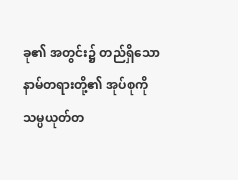ခု၏ အတွင်း၌ တည်ရှိသော နာမ်တရားတို့၏ အုပ်စုကို သမ္ပယုတ်တ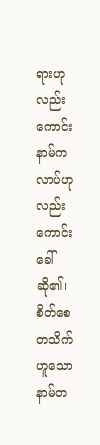ရားဟုလည်းကောင်း နာမ်ကလာပ်ဟုလည်းကောင်း ခေါ်ဆို၏၊ စိတ်စေတသိက်ဟူသော နာမ်တ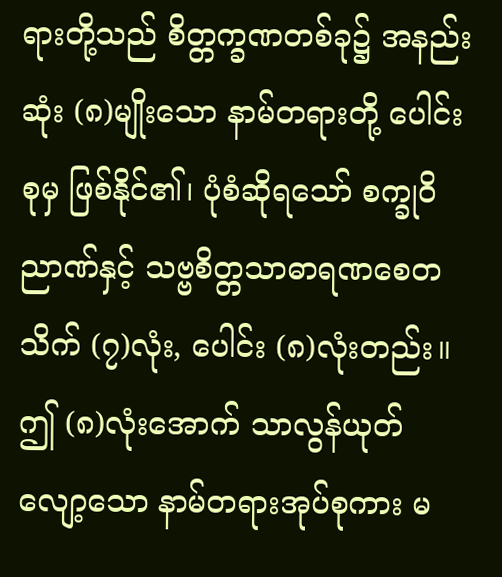ရားတို့သည် စိတ္တက္ခဏတစ်ခု၌ အနည်းဆုံး (၈)မျိုးသော နာမ်တရားတို့ ပေါင်းစုမှ ဖြစ်နိုင်၏၊ ပုံစံဆိုရသော် စက္ခုဝိညာဏ်နှင့် သဗ္ဗစိတ္တသာဓာရဏစေတသိက် (၇)လုံး, ပေါင်း (၈)လုံးတည်း။ ဤ (၈)လုံးအောက် သာလွန်ယုတ်လျော့သော နာမ်တရားအုပ်စုကား မ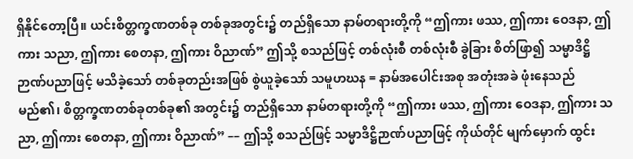ရှိနိုင်တော့ပြီ။ ယင်းစိတ္တက္ခဏတစ်ခု တစ်ခုအတွင်း၌ တည်ရှိသော နာမ်တရားတို့ကို “ဤကား ဖဿ, ဤကား ဝေဒနာ, ဤကား သညာ, ဤကား စေတနာ, ဤကား ဝိညာဏ်” ဤသို့ စသည်ဖြင့် တစ်လုံးစီ တစ်လုံးစီ ခွဲခြား စိတ်ဖြာ၍ သမ္မာဒိဋ္ဌိ ဉာဏ်ပညာဖြင့် မသိခဲ့သော် တစ်ခုတည်းအဖြစ် စွဲယူခဲ့သော် သမူဟဃန = နာမ်အပေါင်းအစု အတုံးအခဲ ဖုံးနေသည် မည်၏၊ စိတ္တက္ခဏတစ်ခုတစ်ခု၏ အတွင်း၌ တည်ရှိသော နာမ်တရားတို့ကို “ဤကား ဖဿ, ဤကား ဝေဒနာ, ဤကား သညာ, ဤကား စေတနာ, ဤကား ဝိညာဏ်” –– ဤသို့ စသည်ဖြင့် သမ္မာဒိဋ္ဌိဉာဏ်ပညာဖြင့် ကိုယ်တိုင် မျက်မှောက် ထွင်း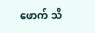ဖောက် သိ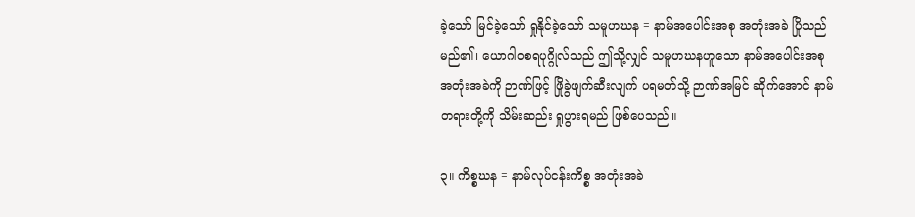ခဲ့သော် မြင်ခဲ့သော် ရှုနိုင်ခဲ့သော် သမူဟဃန = နာမ်အပေါင်းအစု အတုံးအခဲ ပြိုသည် မည်၏၊ ယောဂါဝစရပုဂ္ဂိုလ်သည် ဤသို့လျှင် သမူဟဃနဟူသော နာမ်အပေါင်းအစု အတုံးအခဲကို ဉာဏ်ဖြင့် ဖြိုခွဲဖျက်ဆီးလျက် ပရမတ်သို့ ဉာဏ်အမြင် ဆိုက်အောင် နာမ်တရားတို့ကို သိမ်းဆည်း ရှုပွားရမည် ဖြစ်ပေသည်။

၃။ ကိစ္စဃန = နာမ်လုပ်ငန်းကိစ္စ အတုံးအခဲ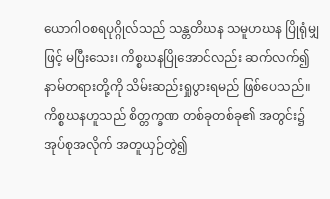ယောဂါဝစရပုဂ္ဂိုလ်သည် သန္တတိဃန သမူဟဃန ပြိုရုံမျှဖြင့် မပြီးသေး၊ ကိစ္စဃနပြိုအောင်လည်း ဆက်လက်၍ နာမ်တရားတို့ကို သိမ်းဆည်းရှုပွားရမည် ဖြစ်ပေသည်။ ကိစ္စဃနဟူသည် စိတ္တက္ခဏ တစ်ခုတစ်ခု၏ အတွင်း၌ အုပ်စုအလိုက် အတူယှဉ်တွဲ၍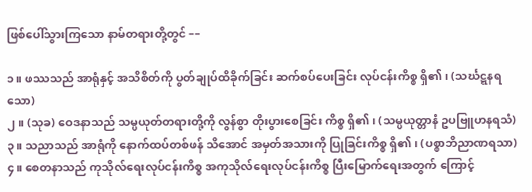ဖြစ်ပေါ်သွားကြသော နာမ်တရားတို့တွင် ––

၁။ ဖဿသည် အာရုံနှင့် အသိစိတ်ကို ပွတ်ချုပ်ထိခိုက်ခြင်း ဆက်စပ်ပေးခြင်း လုပ်ငန်းကိစ္စ ရှိ၏၊ (သင်္ဃဋ္ဋနရသော)
၂။ (သုခ) ဝေဒနာသည် သမ္ပယုတ်တရားတို့ကို လွန်စွာ တိုးပွားစေခြင်း ကိစ္စ ရှိ၏၊ (သမ္ပယုတ္တာနံ ဥပဗြူဟနရသံ)
၃။ သညာသည် အာရုံကို နောက်ထပ်တစ်ဖန် သိအောင် အမှတ်အသားကို ပြုခြင်းကိစ္စ ရှိ၏၊ (ပစ္စာဘိညာဏရသာ)
၄။ စေတနာသည် ကုသိုလ်ရေးလုပ်ငန်းကိစ္စ အကုသိုလ်ရေးလုပ်ငန်းကိစ္စ ပြီးမြောက်ရေးအတွက် ကြောင့်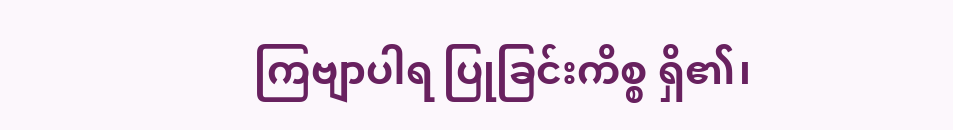ကြဗျာပါရ ပြုခြင်းကိစ္စ ရှိ၏၊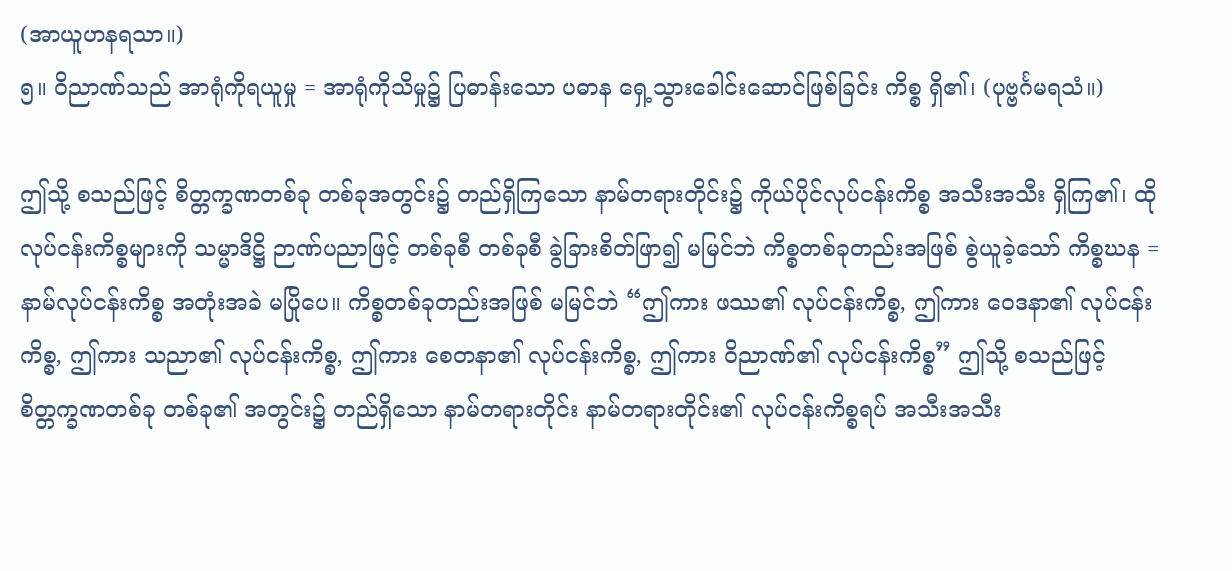(အာယူဟနရသာ။)
၅။ ဝိညာဏ်သည် အာရုံကိုရယူမှု = အာရုံကိုသိမှု၌ ပြဓာန်းသော ပဓာန ရှေ့သွားခေါင်းဆောင်ဖြစ်ခြင်း ကိစ္စ ရှိ၏၊ (ပုဗ္ဗင်္ဂမရသံ။)

ဤသို့ စသည်ဖြင့် စိတ္တက္ခဏတစ်ခု တစ်ခုအတွင်း၌ တည်ရှိကြသော နာမ်တရားတိုင်း၌ ကိုယ်ပိုင်လုပ်ငန်းကိစ္စ အသီးအသီး ရှိကြ၏၊ ထိုလုပ်ငန်းကိစ္စများကို သမ္မာဒိဋ္ဌိ ဉာဏ်ပညာဖြင့် တစ်ခုစီ တစ်ခုစီ ခွဲခြားစိတ်ဖြာ၍ မမြင်ဘဲ ကိစ္စတစ်ခုတည်းအဖြစ် စွဲယူခဲ့သော် ကိစ္စဃန = နာမ်လုပ်ငန်းကိစ္စ အတုံးအခဲ မပြိုပေ။ ကိစ္စတစ်ခုတည်းအဖြစ် မမြင်ဘဲ “ဤကား ဖဿ၏ လုပ်ငန်းကိစ္စ, ဤကား ဝေဒနာ၏ လုပ်ငန်းကိစ္စ, ဤကား သညာ၏ လုပ်ငန်းကိစ္စ, ဤကား စေတနာ၏ လုပ်ငန်းကိစ္စ, ဤကား ဝိညာဏ်၏ လုပ်ငန်းကိစ္စ” ဤသို့ စသည်ဖြင့် စိတ္တက္ခဏတစ်ခု တစ်ခု၏ အတွင်း၌ တည်ရှိသော နာမ်တရားတိုင်း နာမ်တရားတိုင်း၏ လုပ်ငန်းကိစ္စရပ် အသီးအသီး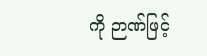ကို ဉာဏ်ဖြင့်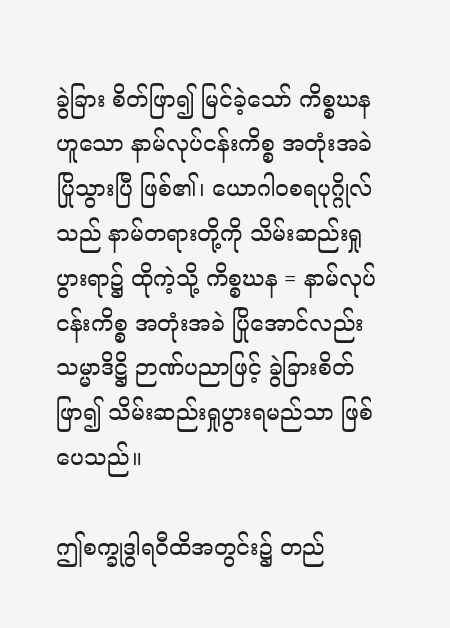ခွဲခြား စိတ်ဖြာ၍ မြင်ခဲ့သော် ကိစ္စဃနဟူသော နာမ်လုပ်ငန်းကိစ္စ အတုံးအခဲ ပြိုသွားပြီ ဖြစ်၏၊ ယောဂါဝစရပုဂ္ဂိုလ်သည် နာမ်တရားတို့ကို သိမ်းဆည်းရှုပွားရာ၌ ထိုကဲ့သို့ ကိစ္စဃန = နာမ်လုပ်ငန်းကိစ္စ အတုံးအခဲ ပြိုအောင်လည်း သမ္မာဒိဋ္ဌိ ဉာဏ်ပညာဖြင့် ခွဲခြားစိတ်ဖြာ၍ သိမ်းဆည်းရှုပွားရမည်သာ ဖြစ်ပေသည်။

ဤစက္ခုဒွါရဝီထိအတွင်း၌ တည်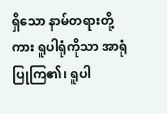ရှိသော နာမ်တရားတို့ကား ရူပါရုံကိုသာ အာရုံပြုကြ၏၊ ရူပါ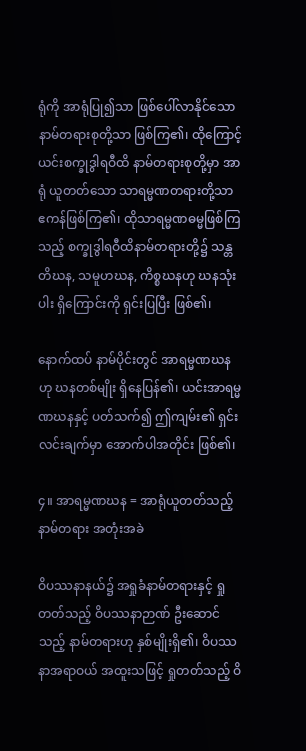ရုံကို အာရုံပြု၍သာ ဖြစ်ပေါ်လာနိုင်သော နာမ်တရားစုတို့သာ ဖြစ်ကြ၏၊ ထိုကြောင့် ယင်းစက္ခုဒွါရဝီထိ နာမ်တရားစုတို့မှာ အာရုံ ယူတတ်သော သာရမ္မဏတရားတို့သာ ဧကန်ဖြစ်ကြ၏၊ ထိုသာရမ္မဏဓမ္မဖြစ်ကြသည့် စက္ခုဒွါရဝီထိနာမ်တရားတို့၌ သန္တတိဃန, သမူဟဃန, ကိစ္စဃနဟု ဃနသုံးပါး ရှိကြောင်းကို ရှင်းပြပြီး ဖြစ်၏၊

နောက်ထပ် နာမ်ပိုင်းတွင် အာရမ္မဏဃနဟု ဃနတစ်မျိုး ရှိနေပြန်၏၊ ယင်းအာရမ္မဏဃနနှင့် ပတ်သက်၍ ဤကျမ်း၏ ရှင်းလင်းချက်မှာ အောက်ပါအတိုင်း ဖြစ်၏၊

၄။ အာရမ္မဏဃန = အာရုံယူတတ်သည့် နာမ်တရား အတုံးအခဲ

ဝိပဿနာနယ်၌ အရှုခံနာမ်တရားနှင့် ရှုတတ်သည့် ဝိပဿနာဉာဏ် ဦးဆောင်သည့် နာမ်တရားဟု နှစ်မျိုးရှိ၏၊ ဝိပဿနာအရာဝယ် အထူးသဖြင့် ရှုတတ်သည့် ဝိ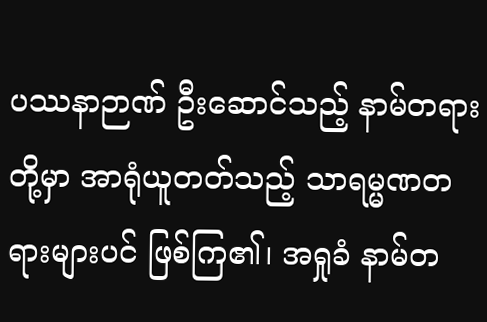ပဿနာဉာဏ် ဦးဆောင်သည့် နာမ်တရားတို့မှာ အာရုံယူတတ်သည့် သာရမ္မဏတရားများပင် ဖြစ်ကြ၏၊ အရှုခံ နာမ်တ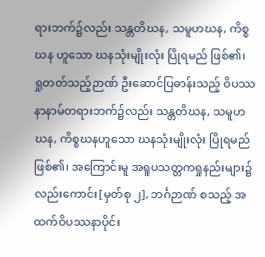ရားဘက်၌လည်း သန္တတိဃန, သမူဟဃန, ကိစ္စဃန ဟူသော ဃနသုံးမျိုးလုံး ပြိုရမည် ဖြစ်၏၊ ရှုတတ်သည့်ဉာဏ် ဦးဆောင်ပြဓာန်းသည့် ဝိပဿနာနာမ်တရားဘက်၌လည်း သန္တတိဃန, သမူဟဃန, ကိစ္စဃနဟူသော ဃနသုံးမျိုးလုံး ပြိုရမည် ဖြစ်၏၊ အကြောင်းမူ အရူပသတ္တကရှုနည်းများ၌ လည်းကောင်း[မှတ်စု ၂], ဘင်္ဂဉာဏ် စသည့် အထက်ဝိပဿနာပိုင်း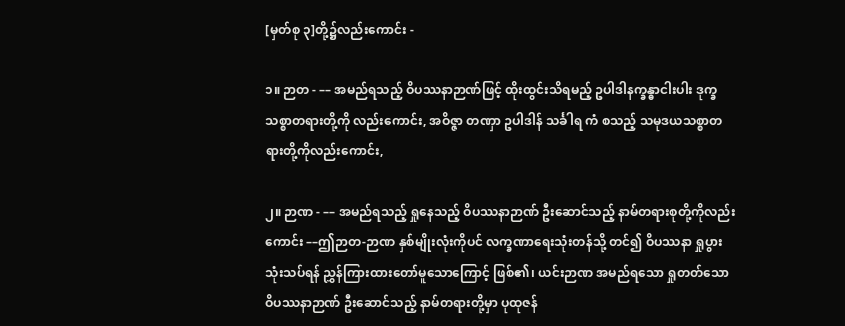[မှတ်စု ၃]တို့၌လည်းကောင်း -

၁။ ဉာတ - –– အမည်ရသည့် ဝိပဿနာဉာဏ်ဖြင့် ထိုးထွင်းသိရမည့် ဥပါဒါနက္ခန္ဓာငါးပါး ဒုက္ခသစ္စာတရားတို့ကို လည်းကောင်း, အဝိဇ္ဇာ တဏှာ ဥပါဒါန် သင်္ခါရ ကံ စသည့် သမုဒယသစ္စာတရားတို့ကိုလည်းကောင်း,

၂။ ဉာဏ - –– အမည်ရသည့် ရှုနေသည့် ဝိပဿနာဉာဏ် ဦးဆောင်သည့် နာမ်တရားစုတို့ကိုလည်းကောင်း ––ဤဉာတ-ဉာဏ နှစ်မျိုးလုံးကိုပင် လက္ခဏာရေးသုံးတန်သို့ တင်၍ ဝိပဿနာ ရှုပွားသုံးသပ်ရန် ညွှန်ကြားထားတော်မူသောကြောင့် ဖြစ်၏၊ ယင်းဉာဏ အမည်ရသော ရှုတတ်သော ဝိပဿနာဉာဏ် ဦးဆောင်သည့် နာမ်တရားတို့မှာ ပုထုဇန်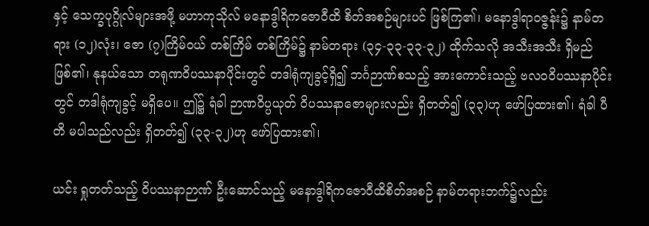နှင့် သေက္ခပုဂ္ဂိုလ်များအဖို့ မဟာကုသိုလ် မနောဒွါရိကဇောဝီထိ စိတ်အစဉ်များပင် ဖြစ်ကြ၏၊ မနောဒွါရာဝဇ္ဇန်း၌ နာမ်တရား (၁၂)လုံး၊ ဇော (၇)ကြိမ်ဝယ် တစ်ကြိမ် တစ်ကြိမ်၌ နာမ်တရား (၃၄-၃၃-၃၃-၃၂) ထိုက်သလို အသီးအသီး ရှိမည် ဖြစ်၏၊ နုနယ်သော တရုဏဝိပဿနာပိုင်းတွင် တဒါရုံကျခွင့်ရှိ၍ ဘင်္ဂဉာဏ်စသည့် အားကောင်းသည့် ဗလဝဝိပဿနာပိုင်းတွင် တဒါရုံကျခွင့် မရှိပေ။ ဤ၌ ရံခါ ဉာဏဝိပ္ပယုတ် ဝိပဿနာဇောများလည်း ရှိတတ်၍ (၃၃)ဟု ဖော်ပြထား၏၊ ရံခါ ပီတိ မပါသည်လည်း ရှိတတ်၍ (၃၃-၃၂)ဟု ဖော်ပြထား၏၊

ယင်း ရှုတတ်သည့် ဝိပဿနာဉာဏ် ဦးဆောင်သည့် မနောဒွါရိကဇောဝီထိစိတ်အစဉ် နာမ်တရားဘက်၌လည်း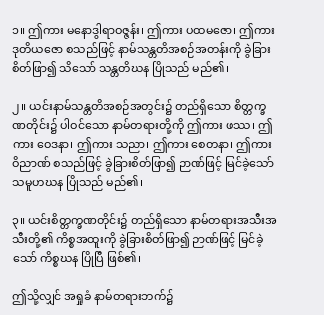၁။ ဤကား မနောဒွါရာဝဇ္ဇန်း၊ ဤကား ပထမဇော၊ ဤကား ဒုတိယဇော စသည်ဖြင့် နာမ်သန္တတိအစဉ်အတန်းကို ခွဲခြားစိတ်ဖြာ၍ သိသော် သန္တတိဃန ပြိုသည် မည်၏၊

၂။ ယင်းနာမ်သန္တတိအစဉ်အတွင်း၌ တည်ရှိသော စိတ္တက္ခဏတိုင်း၌ ပါဝင်သော နာမ်တရားတို့ကို ဤကား ဖဿ၊ ဤကား ဝေဒနာ၊ ဤကား သညာ၊ ဤကား စေတနာ၊ ဤကား ဝိညာဏ် စသည်ဖြင့် ခွဲခြားစိတ်ဖြာ၍ ဉာဏ်ဖြင့် မြင်ခဲ့သော် သမူဟဃန ပြိုသည် မည်၏၊

၃။ ယင်းစိတ္တက္ခဏတိုင်း၌ တည်ရှိသော နာမ်တရားအသီးအသီးတို့၏ ကိစ္စအထူးကို ခွဲခြားစိတ်ဖြာ၍ ဉာဏ်ဖြင့် မြင်ခဲ့သော် ကိစ္စဃန ပြိုပြီ ဖြစ်၏၊

ဤသို့လျှင် အရှုခံ နာမ်တရားဘက်၌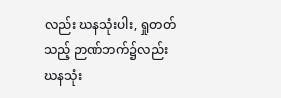လည်း ဃနသုံးပါး, ရှုတတ်သည့် ဉာဏ်ဘက်၌လည်း ဃနသုံး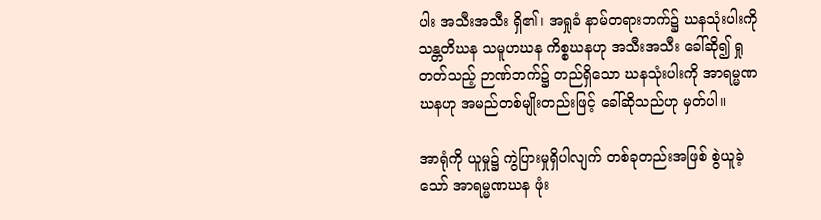ပါး အသီးအသီး ရှိ၏၊ အရှုခံ နာမ်တရားဘက်၌ ဃနသုံးပါးကို သန္တတိဃန သမူဟဃန ကိစ္စဃနဟု အသီးအသီး ခေါ်ဆို၍ ရှုတတ်သည့် ဉာဏ်ဘက်၌ တည်ရှိသော ဃနသုံးပါးကို အာရမ္မဏဃနဟု အမည်တစ်မျိုးတည်းဖြင့် ခေါ်ဆိုသည်ဟု မှတ်ပါ။

အာရုံကို ယူမှု၌ ကွဲပြားမှုရှိပါလျက် တစ်ခုတည်းအဖြစ် စွဲယူခဲ့သော် အာရမ္မဏဃန ဖုံး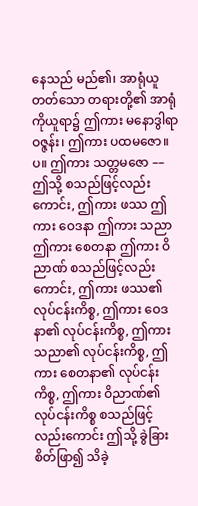နေသည် မည်၏၊ အာရုံယူတတ်သော တရားတို့၏ အာရုံကိုယူရာ၌ ဤကား မနောဒွါရာဝဇ္ဇန်း၊ ဤကား ပထမဇော။ပ။ ဤကား သတ္တမဇော –– ဤသို့ စသည်ဖြင့်လည်းကောင်း, ဤကား ဖဿ ဤကား ဝေဒနာ ဤကား သညာ ဤကား စေတနာ ဤကား ဝိညာဏ် စသည်ဖြင့်လည်းကောင်း, ဤကား ဖဿ၏ လုပ်ငန်းကိစ္စ, ဤကား ဝေဒနာ၏ လုပ်ငန်းကိစ္စ, ဤကား သညာ၏ လုပ်ငန်းကိစ္စ, ဤကား စေတနာ၏ လုပ်ငန်းကိစ္စ, ဤကား ဝိညာဏ်၏ လုပ်ငန်းကိစ္စ စသည်ဖြင့် လည်းကောင်း ဤသို့ ခွဲခြားစိတ်ဖြာ၍ သိခဲ့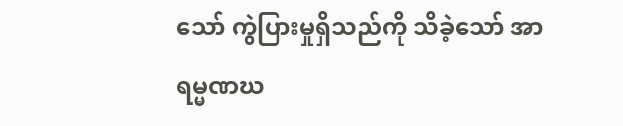သော် ကွဲပြားမှုရှိသည်ကို သိခဲ့သော် အာရမ္မဏဃ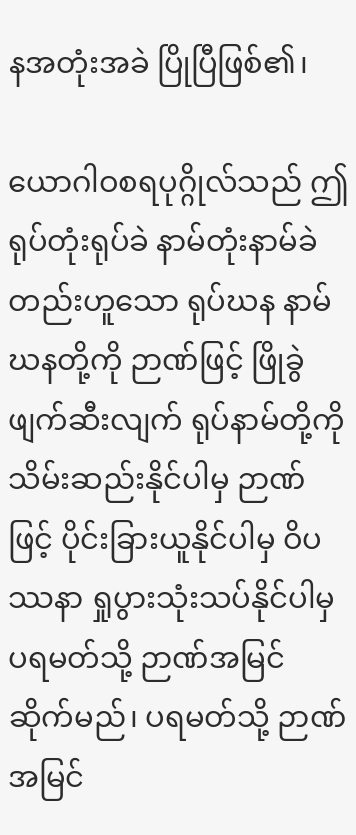နအတုံးအခဲ ပြိုပြီဖြစ်၏၊

ယောဂါဝစရပုဂ္ဂိုလ်သည် ဤရုပ်တုံးရုပ်ခဲ နာမ်တုံးနာမ်ခဲတည်းဟူသော ရုပ်ဃန နာမ်ဃနတို့ကို ဉာဏ်ဖြင့် ဖြိုခွဲဖျက်ဆီးလျက် ရုပ်နာမ်တို့ကို သိမ်းဆည်းနိုင်ပါမှ ဉာဏ်ဖြင့် ပိုင်းခြားယူနိုင်ပါမှ ဝိပဿနာ ရှုပွားသုံးသပ်နိုင်ပါမှ ပရမတ်သို့ ဉာဏ်အမြင် ဆိုက်မည်၊ ပရမတ်သို့ ဉာဏ်အမြင်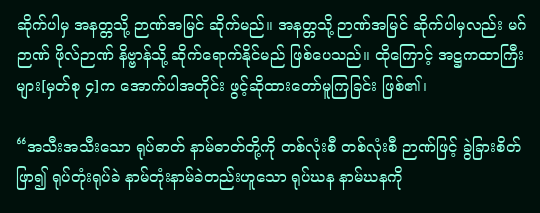ဆိုက်ပါမှ အနတ္တသို့ ဉာဏ်အမြင် ဆိုက်မည်။ အနတ္တသို့ ဉာဏ်အမြင် ဆိုက်ပါမှလည်း မဂ်ဉာဏ် ဖိုလ်ဉာဏ် နိဗ္ဗာန်သို့ ဆိုက်ရောက်နိုင်မည် ဖြစ်ပေသည်။ ထိုကြောင့် အဋ္ဌကထာကြီးများ[မှတ်စု ၄]က အောက်ပါအတိုင်း ဖွင့်ဆိုထားတော်မူကြခြင်း ဖြစ်၏၊

“အသီးအသီးသော ရုပ်ဓာတ် နာမ်ဓာတ်တို့ကို တစ်လုံးစီ တစ်လုံးစီ ဉာဏ်ဖြင့် ခွဲခြားစိတ်ဖြာ၍ ရုပ်တုံးရုပ်ခဲ နာမ်တုံးနာမ်ခဲတည်းဟူသော ရုပ်ဃန နာမ်ဃနကို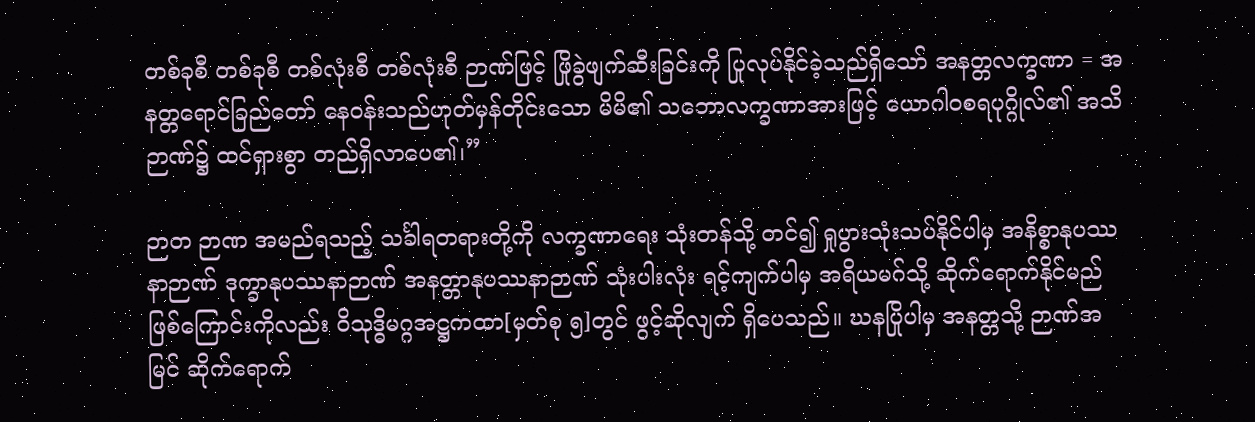တစ်ခုစီ တစ်ခုစီ တစ်လုံးစီ တစ်လုံးစီ ဉာဏ်ဖြင့် ဖြိုခွဲဖျက်ဆီးခြင်းကို ပြုလုပ်နိုင်ခဲ့သည်ရှိသော် အနတ္တလက္ခဏာ = အနတ္တရောင်ခြည်တော် နေဝန်းသည်ဟုတ်မှန်တိုင်းသော မိမိ၏ သဘောလက္ခဏာအားဖြင့် ယောဂါဝစရပုဂ္ဂိုလ်၏ အသိဉာဏ်၌ ထင်ရှားစွာ တည်ရှိလာပေ၏၊”

ဉာတ ဉာဏ အမည်ရသည့် သင်္ခါရတရားတို့ကို လက္ခဏာရေး သုံးတန်သို့ တင်၍ ရှုပွားသုံးသပ်နိုင်ပါမှ အနိစ္စာနုပဿနာဉာဏ် ဒုက္ခာနုပဿနာဉာဏ် အနတ္တာနုပဿနာဉာဏ် သုံးပါးလုံး ရင့်ကျက်ပါမှ အရိယမဂ်သို့ ဆိုက်ရောက်နိုင်မည် ဖြစ်ကြောင်းကိုလည်း ဝိသုဒ္ဓိမဂ္ဂအဋ္ဌကထာ[မှတ်စု ၅]တွင် ဖွင့်ဆိုလျက် ရှိပေသည်။ ဃနပြိုပါမှ အနတ္တသို့ ဉာဏ်အမြင် ဆိုက်ရောက်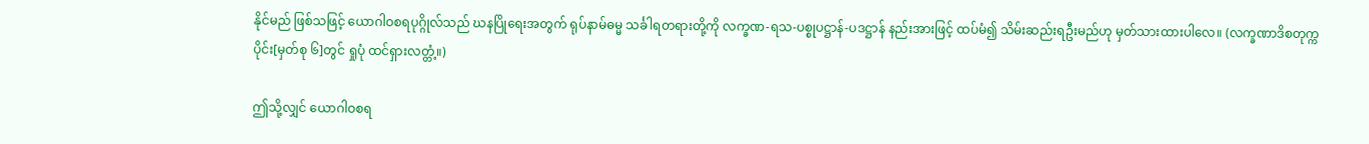နိုင်မည် ဖြစ်သဖြင့် ယောဂါဝစရပုဂ္ဂိုလ်သည် ဃနပြိုရေးအတွက် ရုပ်နာမ်ဓမ္မ သင်္ခါရတရားတို့ကို လက္ခဏ-ရသ-ပစ္စုပဋ္ဌာန်-ပဒဋ္ဌာန် နည်းအားဖြင့် ထပ်မံ၍ သိမ်းဆည်းရဦးမည်ဟု မှတ်သားထားပါလေ။ (လက္ခဏာဒိစတုက္ကပိုင်း[မှတ်စု ၆]တွင် ရှုပုံ ထင်ရှားလတ္တံ့။)

ဤသို့လျှင် ယောဂါဝစရ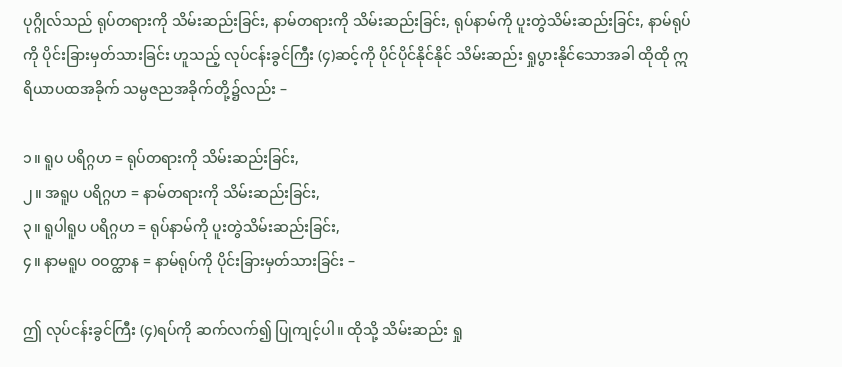ပုဂ္ဂိုလ်သည် ရုပ်တရားကို သိမ်းဆည်းခြင်း, နာမ်တရားကို သိမ်းဆည်းခြင်း, ရုပ်နာမ်ကို ပူးတွဲသိမ်းဆည်းခြင်း, နာမ်ရုပ်ကို ပိုင်းခြားမှတ်သားခြင်း ဟူသည့် လုပ်ငန်းခွင်ကြီး (၄)ဆင့်ကို ပိုင်ပိုင်နိုင်နိုင် သိမ်းဆည်း ရှုပွားနိုင်သောအခါ ထိုထို ဣရိယာပထအခိုက် သမ္ပဇညအခိုက်တို့၌လည်း –

၁။ ရူပ ပရိဂ္ဂဟ = ရုပ်တရားကို သိမ်းဆည်းခြင်း,
၂။ အရူပ ပရိဂ္ဂဟ = နာမ်တရားကို သိမ်းဆည်းခြင်း,
၃။ ရူပါရူပ ပရိဂ္ဂဟ = ရုပ်နာမ်ကို ပူးတွဲသိမ်းဆည်းခြင်း,
၄။ နာမရူပ ဝဝတ္ထာန = နာမ်ရုပ်ကို ပိုင်းခြားမှတ်သားခြင်း –

ဤ လုပ်ငန်းခွင်ကြီး (၄)ရပ်ကို ဆက်လက်၍ ပြုကျင့်ပါ။ ထိုသို့ သိမ်းဆည်း ရှု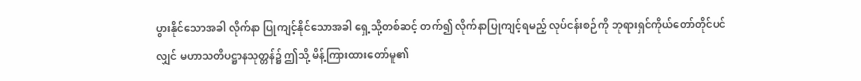ပွားနိုင်သောအခါ လိုက်နာ ပြုကျင့်နိုင်သောအခါ ရှေ့သို့တစ်ဆင့် တက်၍ လိုက်နာပြုကျင့်ရမည့် လုပ်ငန်းစဉ်ကို ဘုရားရှင်ကိုယ်တော်တိုင်ပင်လျှင် မဟာသတိပဋ္ဌာနသုတ္တန်၌ ဤသို့ မိန့်ကြားထားတော်မူ၏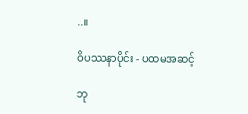..။

ဝိပဿနာပိုင်း - ပထမအဆင့်

ဘု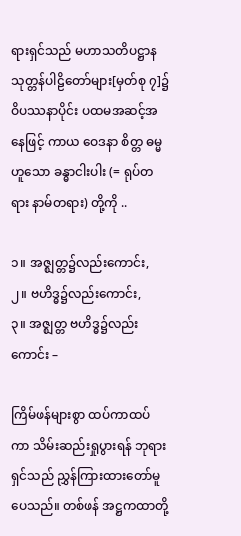ရားရှင်သည် မဟာသတိပဋ္ဌာနသုတ္တန်ပါဠိတော်များ[မှတ်စု ၇]၌ ဝိပဿနာပိုင်း ပထမအဆင့်အနေဖြင့် ကာယ ဝေဒနာ စိတ္တ ဓမ္မ ဟူသော ခန္ဓာငါးပါး (= ရုပ်တရား နာမ်တရား) တို့ကို ..

၁။ အဇ္ဈတ္တ၌လည်းကောင်း,
၂။ ဗဟိဒ္ဓ၌လည်းကောင်း,
၃။ အဇ္ဈတ္တ ဗဟိဒ္ဓ၌လည်းကောင်း –

ကြိမ်ဖန်များစွာ ထပ်ကာထပ်ကာ သိမ်းဆည်းရှုပွားရန် ဘုရားရှင်သည် ညွှန်ကြားထားတော်မူပေသည်။ တစ်ဖန် အဋ္ဌကထာတို့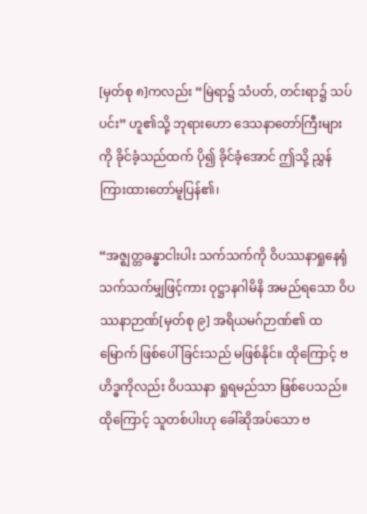[မှတ်စု ၈]ကလည်း “မြဲရာ၌ သံပတ်, တင်းရာ၌ သပ်ပင်း” ဟူ၏သို့ ဘုရားဟော ဒေသနာတော်ကြီးများကို ခိုင်ခံ့သည်ထက် ပို၍ ခိုင်ခံ့အောင် ဤသို့ ညွှန်ကြားထားတော်မူပြန်၏၊

“အဇ္ဈတ္တခန္ဓာငါးပါး သက်သက်ကို ဝိပဿနာရှုနေရုံ သက်သက်မျှဖြင့်ကား ဝုဋ္ဌာနဂါမိနိ အမည်ရသော ဝိပဿနာဉာဏ်[မှတ်စု ၉] အရိယမဂ်ဉာဏ်၏ ထမြောက် ဖြစ်ပေါ်ခြင်းသည် မဖြစ်နိုင်။ ထိုကြောင့် ဗဟိဒ္ဓကိုလည်း ဝိပဿနာ ရှုရမည်သာ ဖြစ်ပေသည်။ ထိုကြောင့် သူတစ်ပါးဟု ခေါ်ဆိုအပ်သော ဗ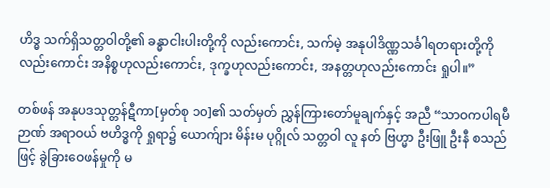ဟိဒ္ဓ သက်ရှိသတ္တဝါတို့၏ ခန္ဓာငါးပါးတို့ကို လည်းကောင်း, သက်မဲ့ အနုပါဒိဏ္ဏသင်္ခါရတရားတို့ကိုလည်းကောင်း အနိစ္စဟုလည်းကောင်း, ဒုက္ခဟုလည်းကောင်း, အနတ္တဟုလည်းကောင်း ရှုပါ။”

တစ်ဖန် အနုပဒသုတ္တန်ဋီကာ[မှတ်စု ၁၀]၏ သတ်မှတ် ညွှန်ကြားတော်မူချက်နှင့် အညီ “သာဝကပါရမီဉာဏ် အရာဝယ် ဗဟိဒ္ဓကို ရှုရာ၌ ယောက်ျား မိန်းမ ပုဂ္ဂိုလ် သတ္တဝါ လူ နတ် ဗြဟ္မာ ဦးဖြူ ဦးနီ စသည်ဖြင့် ခွဲခြားဝေဖန်မှုကို မ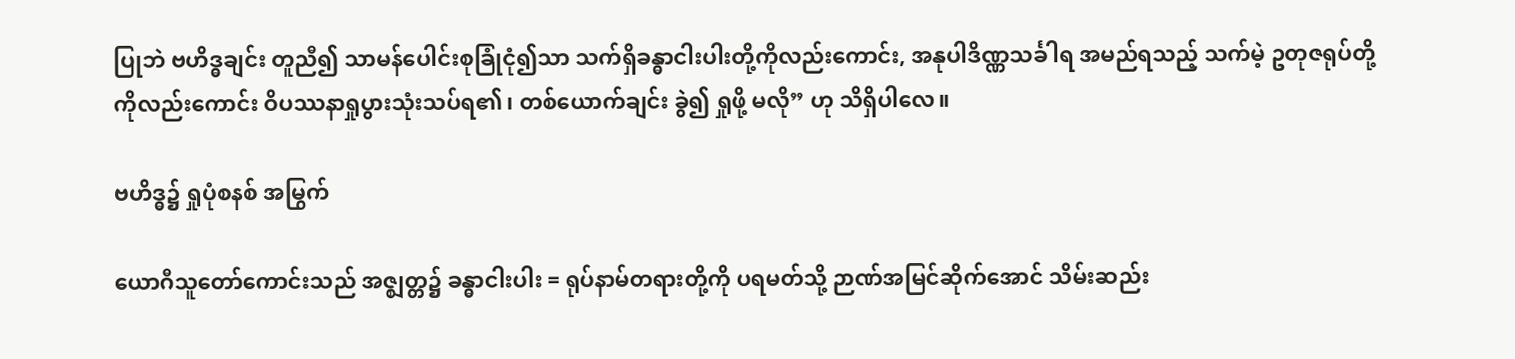ပြုဘဲ ဗဟိဒ္ဓချင်း တူညီ၍ သာမန်ပေါင်းစုခြုံငုံ၍သာ သက်ရှိခန္ဓာငါးပါးတို့ကိုလည်းကောင်း, အနုပါဒိဏ္ဏသင်္ခါရ အမည်ရသည့် သက်မဲ့ ဥတုဇရုပ်တို့ကိုလည်းကောင်း ဝိပဿနာရှုပွားသုံးသပ်ရ၏၊ တစ်ယောက်ချင်း ခွဲ၍ ရှုဖို့ မလို” ဟု သိရှိပါလေ။

ဗဟိဒ္ဓ၌ ရှုပုံစနစ် အမြွက်

ယောဂီသူတော်ကောင်းသည် အဇ္ဈတ္တ၌ ခန္ဓာငါးပါး = ရုပ်နာမ်တရားတို့ကို ပရမတ်သို့ ဉာဏ်အမြင်ဆိုက်အောင် သိမ်းဆည်း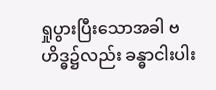ရှုပွားပြီးသောအခါ ဗဟိဒ္ဓ၌လည်း ခန္ဓာငါးပါး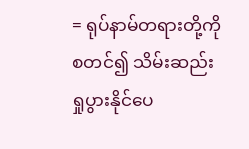= ရုပ်နာမ်တရားတို့ကို စတင်၍ သိမ်းဆည်းရှုပွားနိုင်ပေ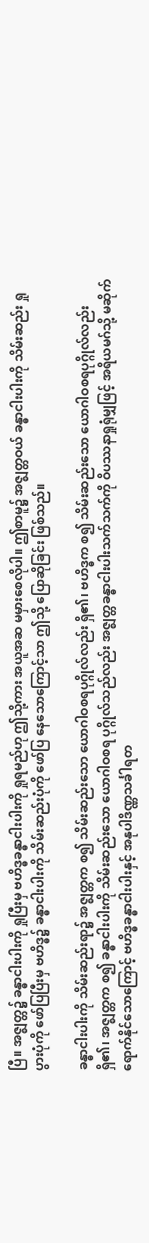ပြီ။ အဇ္ဈတ္တ၌ ခန္ဓာငါးပါးကို ရှုပြီးမှ ဗဟိဒ္ဓခန္ဓာငါးပါးကို ရှုရမည်ဟု ဤသို့ကား အယူအဆ မမှားစေလိုပါ။ ဤစာမူ၌ အဇ္ဈတ္တဝယ် ခန္ဓာငါးပါးကို သိမ်းဆည်း ရှုပွားပုံကို ဖော်ပြပြီးမှ ဗဟိဒ္ဓ၌ ခန္ဓာငါးပါးကို သိမ်းဆည်းပုံကို ဖော်ပြ နေသောကြောင့်သာ ဤသို့ ပြောဆိုခြင်း ဖြစ်သည်။

ခန္ဓာငါးပါးကို သိမ်းဆည်းရာ၌ အဇ္ဈတ္တက စ၍ သိမ်းဆည်းသော ယောဂါဝစရပုဂ္ဂိုလ်လည်း ရှိ၏၊ ဗဟိဒ္ဓက စ၍ သိမ်းဆည်းသော ယောဂါဝစရပုဂ္ဂိုလ်လည်း ရှိ၏၊ အဇ္ဈတ္တက စ၍ ခန္ဓာငါးပါးကို သိမ်းဆည်းသော ယောဂါဝစရ ပုဂ္ဂိုလ်သည်လည်း အဇ္ဈတ္တခန္ဓာငါးပါးသက်သက်ကို ဝိပဿနာရှုရုံမျှဖြင့် အရိယမဂ်သို့ မဆိုက်ရောက်နိုင်သောကြောင့် ဗဟိဒ္ဓခန္ဓာငါးပါးနှင့် အနုပါဒိဏ္ဏသင်္ခါရတ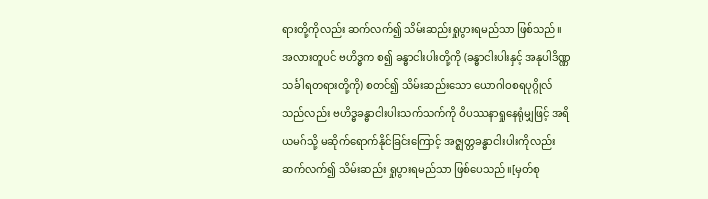ရားတို့ကိုလည်း ဆက်လက်၍ သိမ်းဆည်းရှုပွားရမည်သာ ဖြစ်သည်။ အလားတူပင် ဗဟိဒ္ဓက စ၍ ခန္ဓာငါးပါးတို့ကို (ခန္ဓာငါးပါးနှင့် အနုပါဒိဏ္ဏသင်္ခါရတရားတို့ကို) စတင်၍ သိမ်းဆည်းသော ယောဂါဝစရပုဂ္ဂိုလ်သည်လည်း ဗဟိဒ္ဓခန္ဓာငါးပါးသက်သက်ကို ဝိပဿနာရှုနေရုံမျှဖြင့် အရိယမဂ်သို့ မဆိုက်ရောက်နိုင်ခြင်းကြောင့် အဇ္ဈတ္တခန္ဓာငါးပါးကိုလည်း ဆက်လက်၍ သိမ်းဆည်း ရှုပွားရမည်သာ ဖြစ်ပေသည်။[မှတ်စု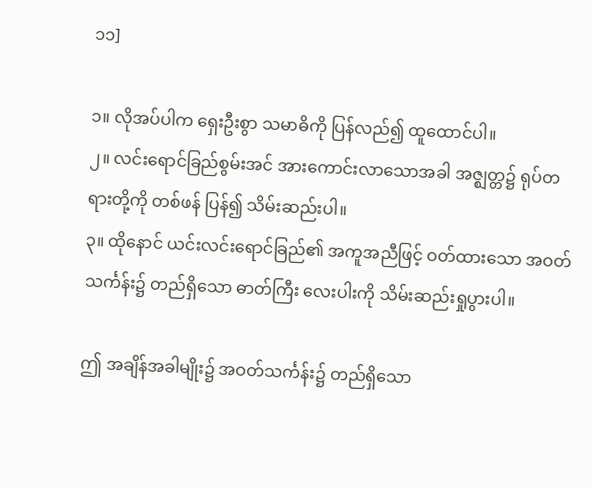၁၁]

၁။ လိုအပ်ပါက ရှေးဦးစွာ သမာဓိကို ပြန်လည်၍ ထူထောင်ပါ။
၂။ လင်းရောင်ခြည်စွမ်းအင် အားကောင်းလာသောအခါ အဇ္ဈတ္တ၌ ရုပ်တရားတို့ကို တစ်ဖန် ပြန်၍ သိမ်းဆည်းပါ။
၃။ ထိုနောင် ယင်းလင်းရောင်ခြည်၏ အကူအညီဖြင့် ဝတ်ထားသော အဝတ်သင်္ကန်း၌ တည်ရှိသော ဓာတ်ကြီး လေးပါးကို သိမ်းဆည်းရှုပွားပါ။

ဤ အချိန်အခါမျိုး၌ အဝတ်သင်္ကန်း၌ တည်ရှိသော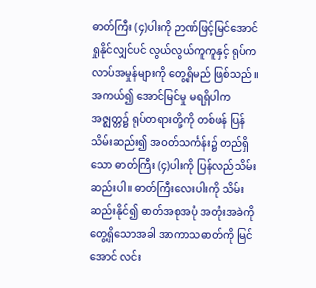ဓာတ်ကြီး (၄)ပါးကို ဉာဏ်ဖြင့်မြင်အောင် ရှုနိုင်လျှင်ပင် လွယ်လွယ်ကူကူနှင့် ရုပ်ကလာပ်အမှုန်များကို တွေ့ရှိမည် ဖြစ်သည်။ အကယ်၍ အောင်မြင်မှု မရရှိပါက အဇ္ဈတ္တ၌ ရုပ်တရားတို့ကို တစ်ဖန် ပြန်သိမ်းဆည်း၍ အဝတ်သင်္ကန်း၌ တည်ရှိသော ဓာတ်ကြီး (၄)ပါးကို ပြန်လည်သိမ်းဆည်းပါ။ ဓာတ်ကြီးလေးပါးကို သိမ်းဆည်းနိုင်၍ ဓာတ်အစုအပုံ အတုံးအခဲကို တွေ့ရှိသောအခါ အာကာသဓာတ်ကို မြင်အောင် လင်း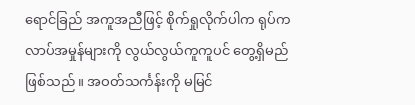ရောင်ခြည် အကူအညီဖြင့် စိုက်ရှုလိုက်ပါက ရုပ်ကလာပ်အမှုန်များကို လွယ်လွယ်ကူကူပင် တွေ့ရှိမည် ဖြစ်သည်။ အဝတ်သင်္ကန်းကို မမြင်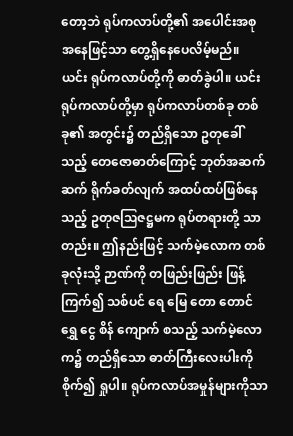တော့ဘဲ ရုပ်ကလာပ်တို့၏ အပေါင်းအစု အနေဖြင့်သာ တွေ့ရှိနေပေလိမ့်မည်။ ယင်း ရုပ်ကလာပ်တို့ကို ဓာတ်ခွဲပါ။ ယင်းရုပ်ကလာပ်တို့မှာ ရုပ်ကလာပ်တစ်ခု တစ်ခု၏ အတွင်း၌ တည်ရှိသော ဥတုခေါ်သည့် တေဇောဓာတ်ကြောင့် ဘုတ်အဆက်ဆက် ရိုက်ခတ်လျက် အထပ်ထပ်ဖြစ်နေသည့် ဥတုဇဩဇဋ္ဌမက ရုပ်တရားတို့ သာတည်း။ ဤနည်းဖြင့် သက်မဲ့လောက တစ်ခုလုံးသို့ ဉာဏ်ကို တဖြည်းဖြည်း ဖြန့်ကြက်၍ သစ်ပင် ရေ မြေ တော တောင် ရွှေ ငွေ စိန် ကျောက် စသည့် သက်မဲ့လောက၌ တည်ရှိသော ဓာတ်ကြီးလေးပါးကို စိုက်၍ ရှုပါ။ ရုပ်ကလာပ်အမှုန်များကိုသာ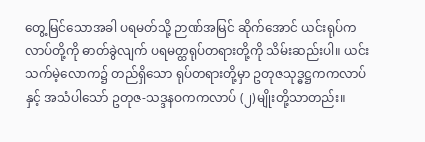တွေ့မြင်သောအခါ ပရမတ်သို့ ဉာဏ်အမြင် ဆိုက်အောင် ယင်းရုပ်ကလာပ်တို့ကို ဓာတ်ခွဲလျက် ပရမတ္ထရုပ်တရားတို့ကို သိမ်းဆည်းပါ။ ယင်းသက်မဲ့လောက၌ တည်ရှိသော ရုပ်တရားတို့မှာ ဥတုဇသုဒ္ဓဋ္ဌကကလာပ်နှင့် အသံပါသော် ဥတုဇ-သဒ္ဒနဝကကလာပ် (၂)မျိုးတို့သာတည်း။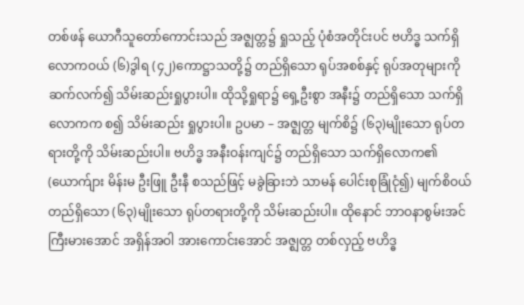တစ်ဖန် ယောဂီသူတော်ကောင်းသည် အဇ္ဈတ္တ၌ ရှုသည့် ပုံစံအတိုင်းပင် ဗဟိဒ္ဓ သက်ရှိလောကဝယ် (၆)ဒွါရ (၄၂)ကောဋ္ဌာသတို့၌ တည်ရှိသော ရုပ်အစစ်နှင့် ရုပ်အတုများကို ဆက်လက်၍ သိမ်းဆည်းရှုပွားပါ။ ထိုသို့ရှုရာ၌ ရှေ့ဦးစွာ အနီး၌ တည်ရှိသော သက်ရှိလောကက စ၍ သိမ်းဆည်း ရှုပွားပါ။ ဥပမာ – အဇ္ဈတ္တ မျက်စိ၌ (၆၃)မျိုးသော ရုပ်တရားတို့ကို သိမ်းဆည်းပါ။ ဗဟိဒ္ဓ အနီးဝန်းကျင်၌ တည်ရှိသော သက်ရှိလောက၏ (ယောက်ျား မိန်းမ ဦးဖြူ ဦးနီ စသည်ဖြင့် မခွဲခြားဘဲ သာမန် ပေါင်းစုခြုံငုံ၍) မျက်စိဝယ် တည်ရှိသော (၆၃)မျိုးသော ရုပ်တရားတို့ကို သိမ်းဆည်းပါ။ ထိုနောင် ဘာဝနာစွမ်းအင် ကြီးမားအောင် အရှိန်အဝါ အားကောင်းအောင် အဇ္ဈတ္တ တစ်လှည့် ဗဟိဒ္ဓ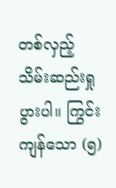တစ်လှည့် သိမ်းဆည်းရှုပွားပါ။ ကြွင်းကျန်သော (၅)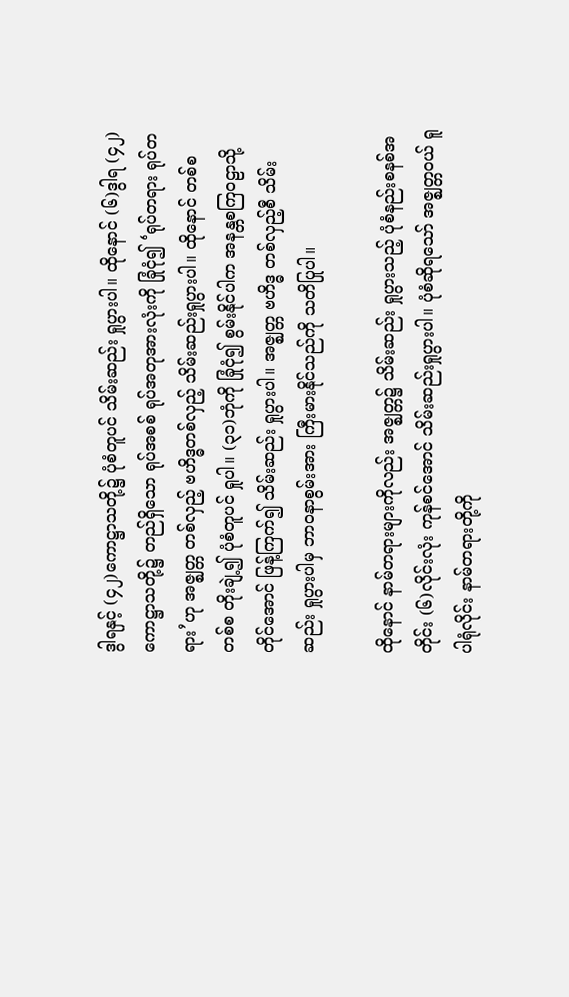ဒွါရနှင့် (၄၂)ကောဋ္ဌာသတို့၌ ပုံစံတူပင် သိမ်းဆည်း ရှုပွားပါ။ ထိုနောင် (၆)ဒွါရ (၄၂)ကောဋ္ဌာသတို့၌ တည်ရှိသော ရုပ်အစစ် ရုပ်အတုအားလုံးကို ခြုံငုံ၍ ‘ရုပ်တရား ရုပ်တရား’ဟု အဇ္ဈတ္တ တစ်လှည့် ဗဟိဒ္ဓတစ်လှည့် သိမ်းဆည်းရှုပွားပါ။ ထိုနောင် တစ်စ တစ်စ တိုးချဲ့၍ ပုံစံတူပင် ရှုပါ။ (၃၁)ဘုံကို ခြုံငုံ၍ စွမ်းနိုင်ပါက အနန္တစကြဝဠာသို့တိုင်အောင် ဖြန့်ကြက်၍ သိမ်းဆည်း ရှုပွားပါ။ အဇ္ဈတ္တ ဗဟိဒ္ဓ တစ်လှည့်စီ သိမ်းဆည်း ရှုပွားပါမှ ဘာဝနာစွမ်းအား ကြီးမားနိုင်သည်ကို သတိပြုပါ။

ထိုနောင် နာမ်တရားများကိုလည်း အဇ္ဈတ္တ၌ သိမ်းဆည်း ရှုပွားသည့် ပုံစံနည်းစနစ်အတိုင်း (၆)လိုင်းလုံး ကုန်စင်အောင် သိမ်းဆည်းရှုပွားပါ။ ပုံစံဆိုရသော် အဇ္ဈတ္တဝယ် ရူပါရုံလိုင်း နာမ်တရားတို့ကို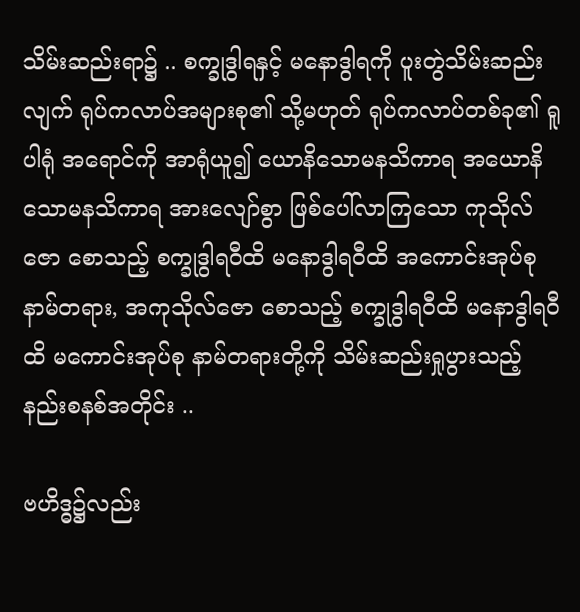သိမ်းဆည်းရာ၌ .. စက္ခုဒွါရနှင့် မနောဒွါရကို ပူးတွဲသိမ်းဆည်းလျက် ရုပ်ကလာပ်အများစု၏ သို့မဟုတ် ရုပ်ကလာပ်တစ်ခု၏ ရူပါရုံ အရောင်ကို အာရုံယူ၍ ယောနိသောမနသိကာရ အယောနိသောမနသိကာရ အားလျော်စွာ ဖြစ်ပေါ်လာကြသော ကုသိုလ်ဇော စောသည့် စက္ခုဒွါရဝီထိ မနောဒွါရဝီထိ အကောင်းအုပ်စု နာမ်တရား, အကုသိုလ်ဇော စောသည့် စက္ခုဒွါရဝီထိ မနောဒွါရဝီထိ မကောင်းအုပ်စု နာမ်တရားတို့ကို သိမ်းဆည်းရှုပွားသည့် နည်းစနစ်အတိုင်း ..

ဗဟိဒ္ဓ၌လည်း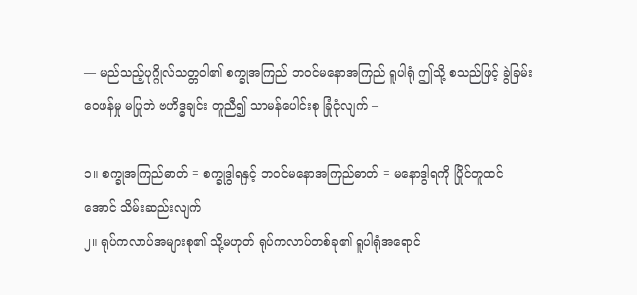–– မည်သည့်ပုဂ္ဂိုလ်သတ္တဝါ၏ စက္ခုအကြည် ဘဝင်မနောအကြည် ရူပါရုံ ဤသို့ စသည်ဖြင့် ခွဲခြမ်းဝေဖန်မှု မပြုဘဲ ဗဟိဒ္ဓချင်း တူညီ၍ သာမန်ပေါင်းစု ခြုံငုံလျက် –

၁။ စက္ခုအကြည်ဓာတ် = စက္ခုဒွါရနှင့် ဘဝင်မနောအကြည်ဓာတ် = မနောဒွါရကို ပြိုင်တူထင်အောင် သိမ်းဆည်းလျက်
၂။ ရုပ်ကလာပ်အများစု၏ သို့မဟုတ် ရုပ်ကလာပ်တစ်ခု၏ ရူပါရုံအရောင်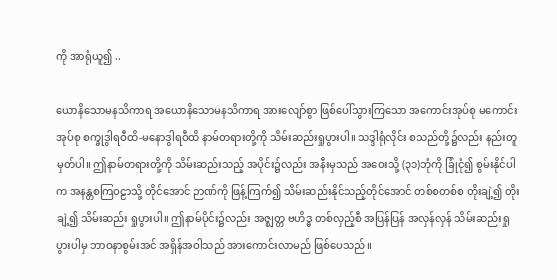ကို အာရုံယူ၍ ..

ယောနိသောမနသိကာရ အယောနိသောမနသိကာရ အားလျော်စွာ ဖြစ်ပေါ်သွားကြသော အကောင်းအုပ်စု မကောင်းအုပ်စု စက္ခုဒွါရဝီထိ-မနောဒွါရဝီထိ နာမ်တရားတို့ကို သိမ်းဆည်းရှုပွားပါ။ သဒ္ဒါရုံလိုင်း စသည်တို့၌လည်း နည်းတူ မှတ်ပါ။ ဤနာမ်တရားတို့ကို သိမ်းဆည်းသည့် အပိုင်း၌လည်း အနီးမှသည် အဝေးသို့ (၃၁)ဘုံကို ခြုံငုံ၍ စွမ်းနိုင်ပါက အနန္တစကြဝဠာသို့ တိုင်အောင် ဉာဏ်ကို ဖြန့်ကြက်၍ သိမ်းဆည်းနိုင်သည့်တိုင်အောင် တစ်စတစ်စ တိုးချဲ့၍ တိုးချဲ့၍ သိမ်းဆည်း ရှုပွားပါ။ ဤနာမ်ပိုင်း၌လည်း အဇ္ဈတ္တ ဗဟိဒ္ဓ တစ်လှည့်စီ အပြန်ပြန် အလှန်လှန် သိမ်းဆည်းရှုပွားပါမှ ဘာဝနာစွမ်းအင် အရှိန်အဝါသည် အားကောင်းလာမည် ဖြစ်ပေသည်။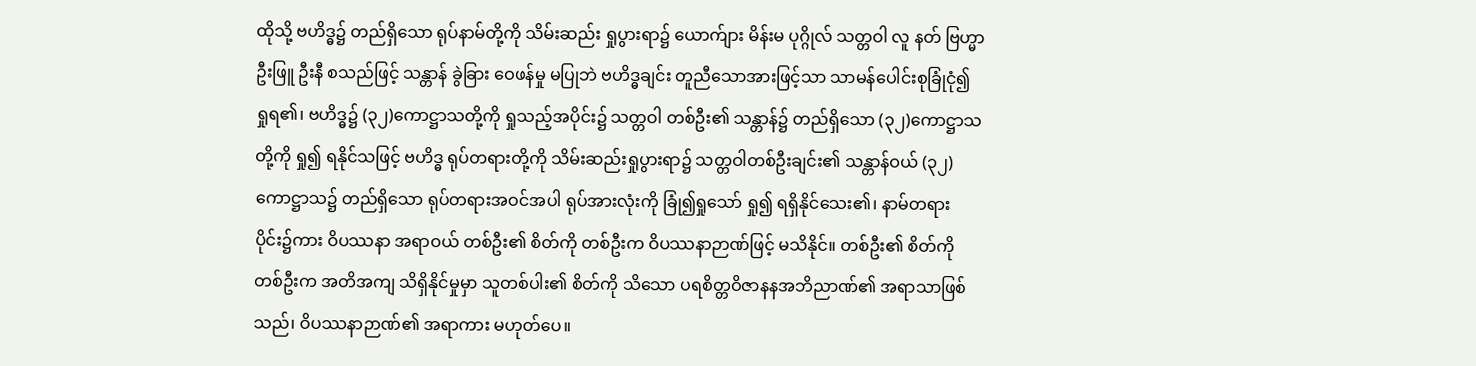ထိုသို့ ဗဟိဒ္ဓ၌ တည်ရှိသော ရုပ်နာမ်တို့ကို သိမ်းဆည်း ရှုပွားရာ၌ ယောက်ျား မိန်းမ ပုဂ္ဂိုလ် သတ္တဝါ လူ နတ် ဗြဟ္မာ ဦးဖြူ ဦးနီ စသည်ဖြင့် သန္တာန် ခွဲခြား ဝေဖန်မှု မပြုဘဲ ဗဟိဒ္ဓချင်း တူညီသောအားဖြင့်သာ သာမန်ပေါင်းစုခြုံငုံ၍ ရှုရ၏၊ ဗဟိဒ္ဓ၌ (၃၂)ကောဋ္ဌာသတို့ကို ရှုသည့်အပိုင်း၌ သတ္တဝါ တစ်ဦး၏ သန္တာန်၌ တည်ရှိသော (၃၂)ကောဋ္ဌာသတို့ကို ရှု၍ ရနိုင်သဖြင့် ဗဟိဒ္ဓ ရုပ်တရားတို့ကို သိမ်းဆည်းရှုပွားရာ၌ သတ္တဝါတစ်ဦးချင်း၏ သန္တာန်ဝယ် (၃၂)ကောဋ္ဌာသ၌ တည်ရှိသော ရုပ်တရားအဝင်အပါ ရုပ်အားလုံးကို ခြုံ၍ရှုသော် ရှု၍ ရရှိနိုင်သေး၏၊ နာမ်တရားပိုင်း၌ကား ဝိပဿနာ အရာဝယ် တစ်ဦး၏ စိတ်ကို တစ်ဦးက ဝိပဿနာဉာဏ်ဖြင့် မသိနိုင်။ တစ်ဦး၏ စိတ်ကို တစ်ဦးက အတိအကျ သိရှိနိုင်မှုမှာ သူတစ်ပါး၏ စိတ်ကို သိသော ပရစိတ္တဝိဇာနနအဘိညာဏ်၏ အရာသာဖြစ်သည်၊ ဝိပဿနာဉာဏ်၏ အရာကား မဟုတ်ပေ။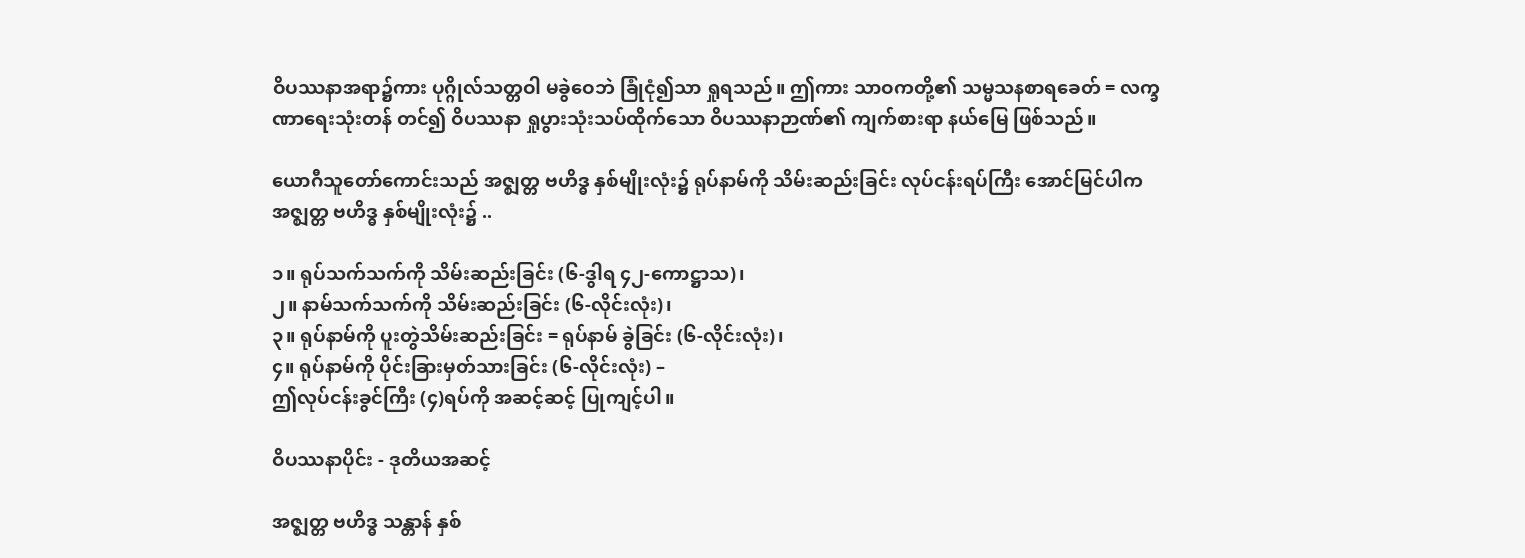ဝိပဿနာအရာ၌ကား ပုဂ္ဂိုလ်သတ္တဝါ မခွဲဝေဘဲ ခြုံငုံ၍သာ ရှုရသည်။ ဤကား သာဝကတို့၏ သမ္မသနစာရခေတ် = လက္ခဏာရေးသုံးတန် တင်၍ ဝိပဿနာ ရှုပွားသုံးသပ်ထိုက်သော ဝိပဿနာဉာဏ်၏ ကျက်စားရာ နယ်မြေ ဖြစ်သည်။

ယောဂီသူတော်ကောင်းသည် အဇ္ဈတ္တ ဗဟိဒ္ဓ နှစ်မျိုးလုံး၌ ရုပ်နာမ်ကို သိမ်းဆည်းခြင်း လုပ်ငန်းရပ်ကြီး အောင်မြင်ပါက အဇ္ဈတ္တ ဗဟိဒ္ဓ နှစ်မျိုးလုံး၌ ..

၁။ ရုပ်သက်သက်ကို သိမ်းဆည်းခြင်း (၆-ဒွါရ ၄၂-ကောဋ္ဌာသ)၊
၂။ နာမ်သက်သက်ကို သိမ်းဆည်းခြင်း (၆-လိုင်းလုံး)၊
၃။ ရုပ်နာမ်ကို ပူးတွဲသိမ်းဆည်းခြင်း = ရုပ်နာမ် ခွဲခြင်း (၆-လိုင်းလုံး)၊
၄။ ရုပ်နာမ်ကို ပိုင်းခြားမှတ်သားခြင်း (၆-လိုင်းလုံး) –
ဤလုပ်ငန်းခွင်ကြီး (၄)ရပ်ကို အဆင့်ဆင့် ပြုကျင့်ပါ။

ဝိပဿနာပိုင်း - ဒုတိယအဆင့်

အဇ္ဈတ္တ ဗဟိဒ္ဓ သန္တာန် နှစ်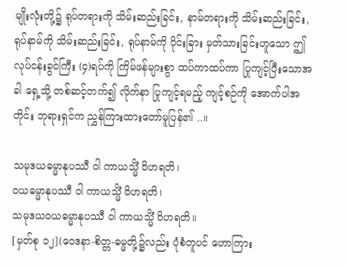မျိုးလုံးတို့၌ ရုပ်တရားကို သိမ်းဆည်းခြင်း, နာမ်တရားကို သိမ်းဆည်းခြင်း, ရုပ်နာမ်ကို သိမ်းဆည်းခြင်း, ရုပ်နာမ်ကို ပိုင်းခြား မှတ်သားခြင်းဟူသော ဤလုပ်ငန်းခွင်ကြီး (၄)ရပ်ကို ကြိမ်ဖန်များစွာ ထပ်ကာထပ်ကာ ပြုကျင့်ပြီးသောအခါ ရှေ့သို့ တစ်ဆင့်တက်၍ လိုက်နာ ပြုကျင့်ရမည့် ကျင့်စဉ်ကို အောက်ပါအတိုင်း ဘုရားရှင်က ညွှန်ကြားထားတော်မူပြန်၏ ..။

သမုဒယဓမ္မာနုပဿီ ဝါ ကာယသ္မိံ ဝိဟရတိ၊
ဝယဓမ္မာနုပဿီ ဝါ ကာယသ္မိံ ဝိဟရတိ၊
သမုဒယဝယဓမ္မာနုပဿီ ဝါ ကာယသ္မိံ ဝိဟရတိ။
[မှတ်စု ၁၂](ဝေဒနာ-စိတ္တ-ဓမ္မတို့၌လည်း ပုံစံတူပင် ဟောကြား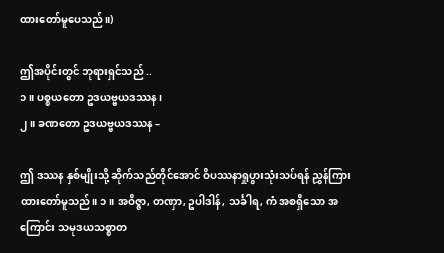ထားတော်မူပေသည်။)

ဤအပိုင်းတွင် ဘုရားရှင်သည် ..
၁။ ပစ္စယတော ဥဒယဗ္ဗယဒဿန၊
၂။ ခဏတော ဥဒယဗ္ဗယဒဿန –

ဤ ဒဿန နှစ်မျိုးသို့ ဆိုက်သည်တိုင်အောင် ဝိပဿနာရှုပွားသုံးသပ်ရန် ညွှန်ကြားထားတော်မူသည်။ ၁။ အဝိဇ္ဇာ, တဏှာ, ဥပါဒါန်, သင်္ခါရ, ကံ အစရှိသော အကြောင်း သမုဒယသစ္စာတ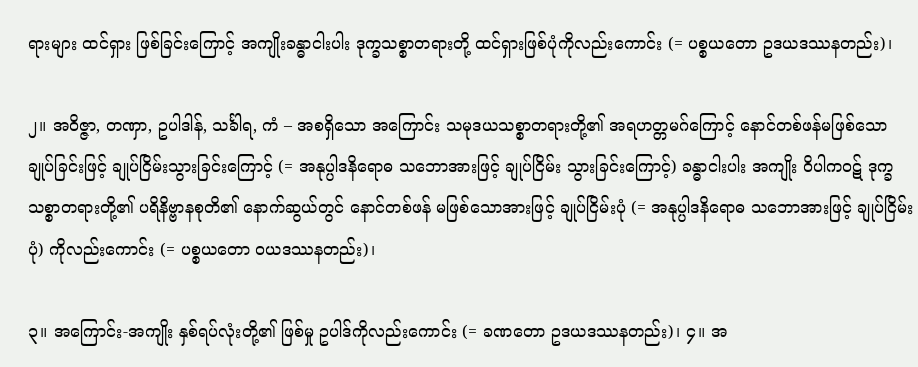ရားများ ထင်ရှား ဖြစ်ခြင်းကြောင့် အကျိုးခန္ဓာငါးပါး ဒုက္ခသစ္စာတရားတို့ ထင်ရှားဖြစ်ပုံကိုလည်းကောင်း (= ပစ္စယတော ဥဒယဒဿနတည်း)၊

၂။ အဝိဇ္ဇာ, တဏှာ, ဥပါဒါန်, သင်္ခါရ, ကံ – အစရှိသော အကြောင်း သမုဒယသစ္စာတရားတို့၏ အရဟတ္တမဂ်ကြောင့် နောင်တစ်ဖန်မဖြစ်သော ချုပ်ခြင်းဖြင့် ချုပ်ငြိမ်းသွားခြင်းကြောင့် (= အနုပ္ပါဒနိရောဓ သဘောအားဖြင့် ချုပ်ငြိမ်း သွားခြင်းကြောင့်) ခန္ဓာငါးပါး အကျိုး ဝိပါကဝဋ် ဒုက္ခသစ္စာတရားတို့၏ ပရိနိဗ္ဗာနစုတိ၏ နောက်ဆွယ်တွင် နောင်တစ်ဖန် မဖြစ်သောအားဖြင့် ချုပ်ငြိမ်းပုံ (= အနုပ္ပါဒနိရောဓ သဘောအားဖြင့် ချုပ်ငြိမ်းပုံ) ကိုလည်းကောင်း (= ပစ္စယတော ဝယဒဿနတည်း)၊

၃။ အကြောင်း-အကျိုး နှစ်ရပ်လုံးတို့၏ ဖြစ်မှု ဥပါဒ်ကိုလည်းကောင်း (= ခဏတော ဥဒယဒဿနတည်း)၊ ၄။ အ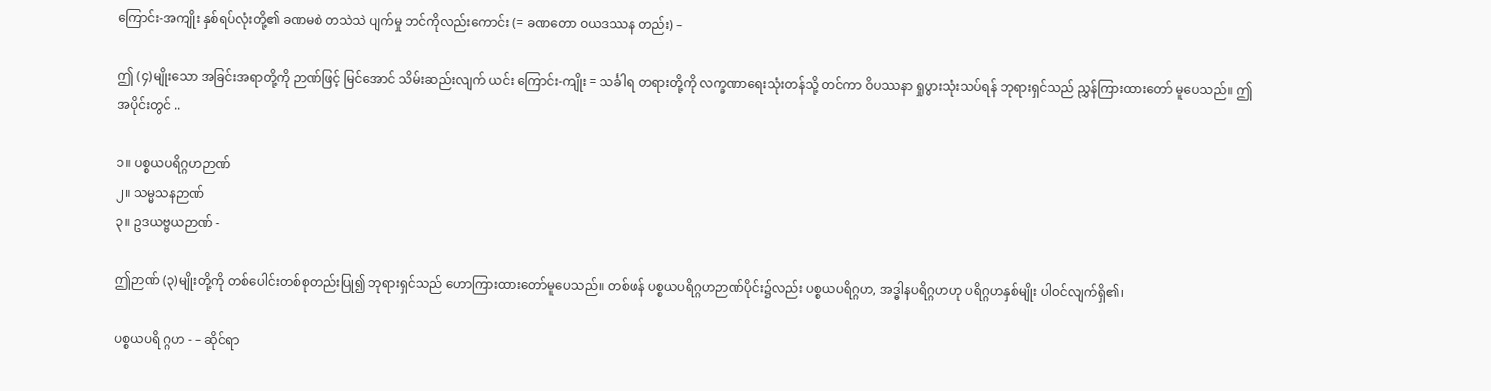ကြောင်း-အကျိုး နှစ်ရပ်လုံးတို့၏ ခဏမစဲ တသဲသဲ ပျက်မှု ဘင်ကိုလည်းကောင်း (= ခဏတော ဝယဒဿန တည်း) –

ဤ (၄)မျိုးသော အခြင်းအရာတို့ကို ဉာဏ်ဖြင့် မြင်အောင် သိမ်းဆည်းလျက် ယင်း ကြောင်း-ကျိုး = သင်္ခါရ တရားတို့ကို လက္ခဏာရေးသုံးတန်သို့ တင်ကာ ဝိပဿနာ ရှုပွားသုံးသပ်ရန် ဘုရားရှင်သည် ညွှန်ကြားထားတော် မူပေသည်။ ဤအပိုင်းတွင် ..

၁။ ပစ္စယပရိဂ္ဂဟဉာဏ်
၂။ သမ္မသနဉာဏ်
၃။ ဥဒယဗ္ဗယဉာဏ် -

ဤဉာဏ် (၃)မျိုးတို့ကို တစ်ပေါင်းတစ်စုတည်းပြု၍ ဘုရားရှင်သည် ဟောကြားထားတော်မူပေသည်။ တစ်ဖန် ပစ္စယပရိဂ္ဂဟဉာဏ်ပိုင်း၌လည်း ပစ္စယပရိဂ္ဂဟ, အဒ္ဓါနပရိဂ္ဂဟဟု ပရိဂ္ဂဟနှစ်မျိုး ပါဝင်လျက်ရှိ၏၊

ပစ္စယပရိ ဂ္ဂဟ - – ဆိုင်ရာ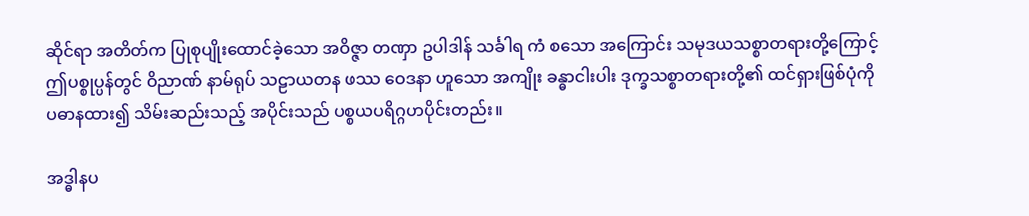ဆိုင်ရာ အတိတ်က ပြုစုပျိုးထောင်ခဲ့သော အဝိဇ္ဇာ တဏှာ ဥပါဒါန် သင်္ခါရ ကံ စသော အကြောင်း သမုဒယသစ္စာတရားတို့ကြောင့် ဤပစ္စုပ္ပန်တွင် ဝိညာဏ် နာမ်ရုပ် သဠာယတန ဖဿ ဝေဒနာ ဟူသော အကျိုး ခန္ဓာငါးပါး ဒုက္ခသစ္စာတရားတို့၏ ထင်ရှားဖြစ်ပုံကို ပဓာနထား၍ သိမ်းဆည်းသည့် အပိုင်းသည် ပစ္စယပရိဂ္ဂဟပိုင်းတည်း။

အဒ္ဓါနပ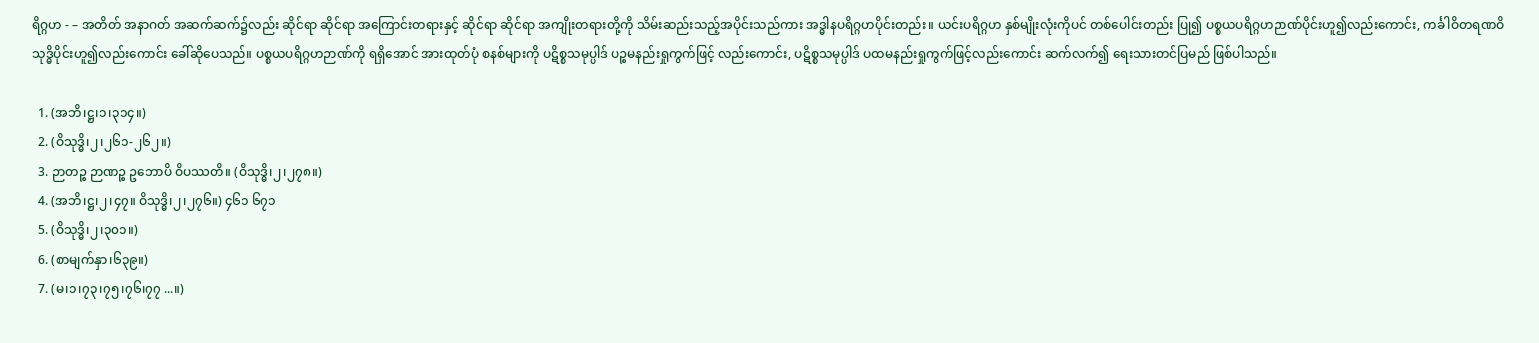ရိဂ္ဂဟ - – အတိတ် အနာဂတ် အဆက်ဆက်၌လည်း ဆိုင်ရာ ဆိုင်ရာ အကြောင်းတရားနှင့် ဆိုင်ရာ ဆိုင်ရာ အကျိုးတရားတို့ကို သိမ်းဆည်းသည့်အပိုင်းသည်ကား အဒ္ဓါနပရိဂ္ဂဟပိုင်းတည်း။ ယင်းပရိဂ္ဂဟ နှစ်မျိုးလုံးကိုပင် တစ်ပေါင်းတည်း ပြု၍ ပစ္စယပရိဂ္ဂဟဉာဏ်ပိုင်းဟူ၍လည်းကောင်း, ကင်္ခါဝိတရဏဝိသုဒ္ဓိပိုင်းဟူ၍လည်းကောင်း ခေါ်ဆိုပေသည်။ ပစ္စယပရိဂ္ဂဟဉာဏ်ကို ရရှိအောင် အားထုတ်ပုံ စနစ်များကို ပဋိစ္စသမုပ္ပါဒ် ပဉ္စမနည်းရှုကွက်ဖြင့် လည်းကောင်း, ပဋိစ္စသမုပ္ပါဒ် ပထမနည်းရှုကွက်ဖြင့်လည်းကောင်း ဆက်လက်၍ ရေးသားတင်ပြမည် ဖြစ်ပါသည်။

  1. (အဘိ၊ဋ္ဌ၊၁၊၃၁၄။)
  2. (ဝိသုဒ္ဓိ၊၂၊၂၆၁-၂၆၂။)
  3. ဉာတဉ္စ ဉာဏဉ္စ ဥဘောပိ ဝိပဿတိ။ (ဝိသုဒ္ဓိ၊၂၊၂၇၈။)
  4. (အဘိ၊ဋ္ဌ၊၂၊၄၇။ ဝိသုဒ္ဓိ၊၂၊၂၇၆။) ၄၆၁ ၆၇၁
  5. (ဝိသုဒ္ဓိ၊၂၊၃၀၁။)
  6. (စာမျက်နှာ၊၆၃၉။)
  7. (မ၊၁၊၇၃၊၇၅၊၇၆၊၇၇ ...။)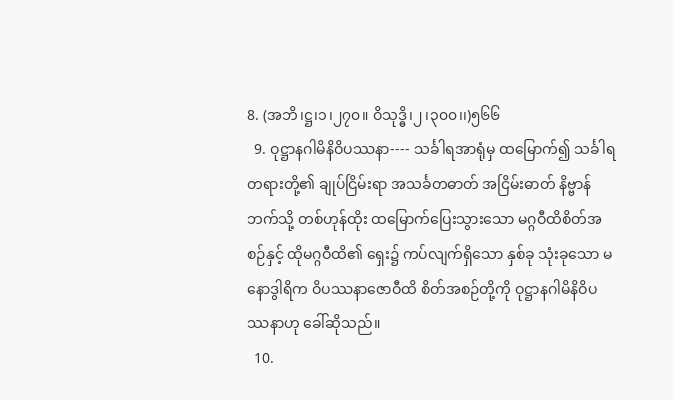8. (အဘိ၊ဋ္ဌ၊၁၊၂၇၀။ ဝိသုဒ္ဓိ၊၂၊၃၀၀၊၊)၅၆၆
  9. ဝုဋ္ဌာနဂါမိနိဝိပဿနာ---- သင်္ခါရအာရုံမှ ထမြောက်၍ သင်္ခါရတရားတို့၏ ချုပ်ငြိမ်းရာ အသင်္ခတဓာတ် အငြိမ်းဓာတ် နိဗ္ဗာန်ဘက်သို့ တစ်ဟုန်ထိုး ထမြောက်ပြေးသွားသော မဂ္ဂဝီထိစိတ်အစဉ်နှင့် ထိုမဂ္ဂဝီထိ၏ ရှေး၌ ကပ်လျက်ရှိသော နှစ်ခု သုံးခုသော မနောဒွါရိက ဝိပဿနာဇောဝီထိ စိတ်အစဉ်တို့ကို ဝုဋ္ဌာနဂါမိနိဝိပဿနာဟု ခေါ်ဆိုသည်။
  10.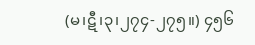(မ၊ဋီ၊၃၊၂၇၄-၂၇၅။) ၄၅၆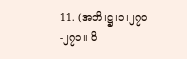11. (အဘိ၊ဋ္ဌ၊၁၊၂၇၀-၂၇၁။ ဝိ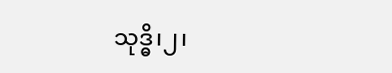သုဒ္ဓိ၊၂၊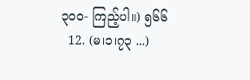၃၀၀- ကြည့်ပါ။) ၅၆၆
  12. (မ၊၁၊၇၃ ...)